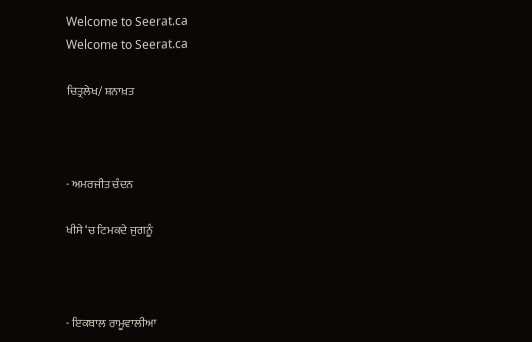Welcome to Seerat.ca
Welcome to Seerat.ca

ਚਿਤ੍ਰਲੇਖ/ ਸ਼ਨਾਖ਼ਤ



- ਅਮਰਜੀਤ ਚੰਦਨ

ਖੀਸੇ ‘ਚ ਟਿਮਕਦੇ ਜੁਗਨੂੰ



- ਇਕਬਾਲ ਰਾਮੂਵਾਲੀਆ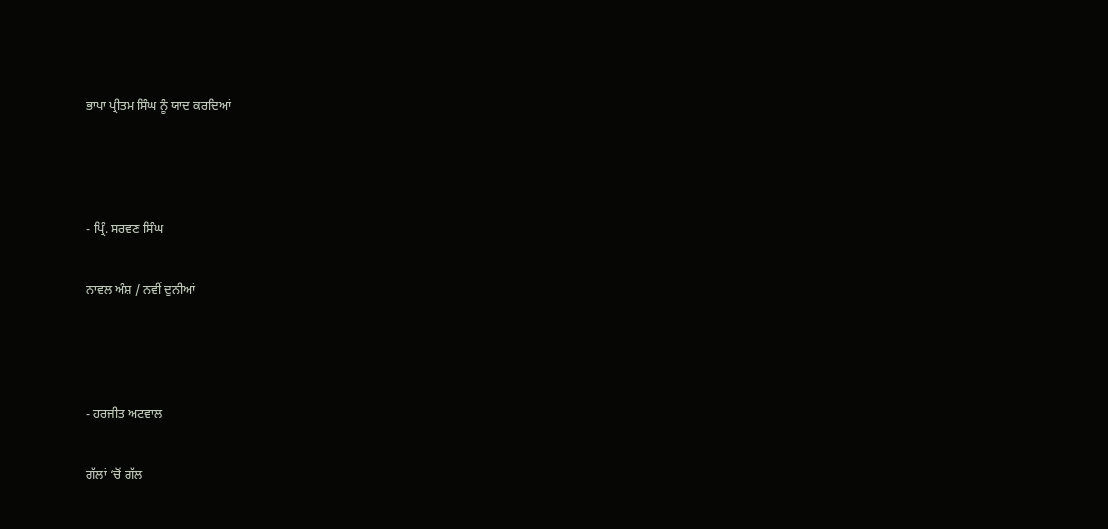ਭਾਪਾ ਪ੍ਰੀਤਮ ਸਿੰਘ ਨੂੰ ਯਾਦ ਕਰਦਿਆਂ



- ਪ੍ਰਿੰ. ਸਰਵਣ ਸਿੰਘ

ਨਾਵਲ ਅੰਸ਼ / ਨਵੀਂ ਦੁਨੀਆਂ



- ਹਰਜੀਤ ਅਟਵਾਲ

ਗੱਲਾਂ ‘ਚੋਂ ਗੱਲ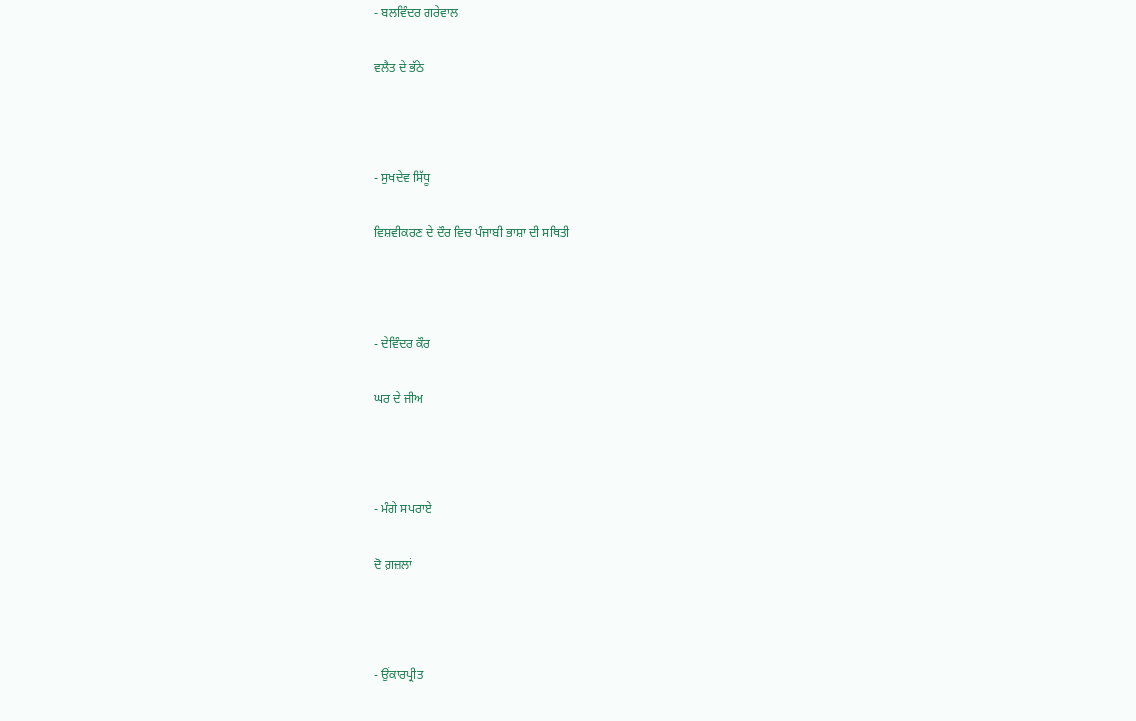- ਬਲਵਿੰਦਰ ਗਰੇਵਾਲ

ਵਲੈਤ ਦੇ ਭੱਠੇ



- ਸੁਖਦੇਵ ਸਿੱਧੂ

ਵਿਸ਼ਵੀਕਰਣ ਦੇ ਦੌਰ ਵਿਚ ਪੰਜਾਬੀ ਭਾਸ਼ਾ ਦੀ ਸਥਿਤੀ



- ਦੇਵਿੰਦਰ ਕੌਰ

ਘਰ ਦੇ ਜੀਅ



- ਮੰਗੇ ਸਪਰਾਏ

ਦੋ ਗ਼ਜ਼ਲਾਂ



- ਉਂਕਾਰਪ੍ਰੀਤ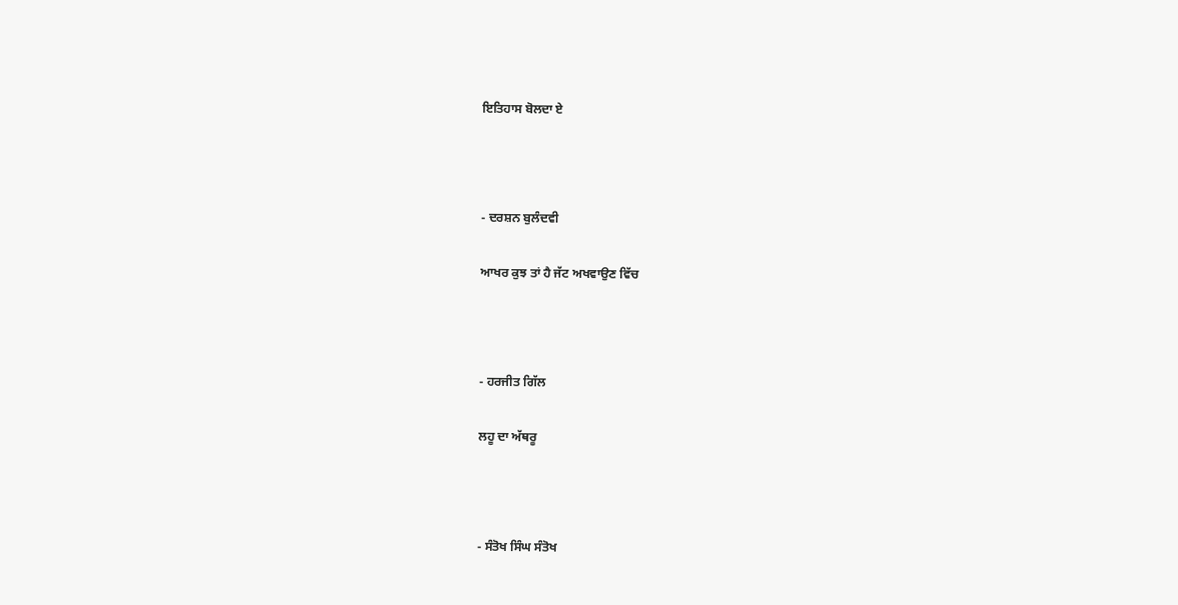ਇਤਿਹਾਸ ਬੋਲਦਾ ਏ



- ਦਰਸ਼ਨ ਬੁਲੰਦਵੀ

ਆਖਰ ਕੁਝ ਤਾਂ ਹੈ ਜੱਟ ਅਖਵਾਉਣ ਵਿੱਚ



- ਹਰਜੀਤ ਗਿੱਲ

ਲਹੂ ਦਾ ਅੱਥਰੂ



- ਸੰਤੋਖ ਸਿੰਘ ਸੰਤੋਖ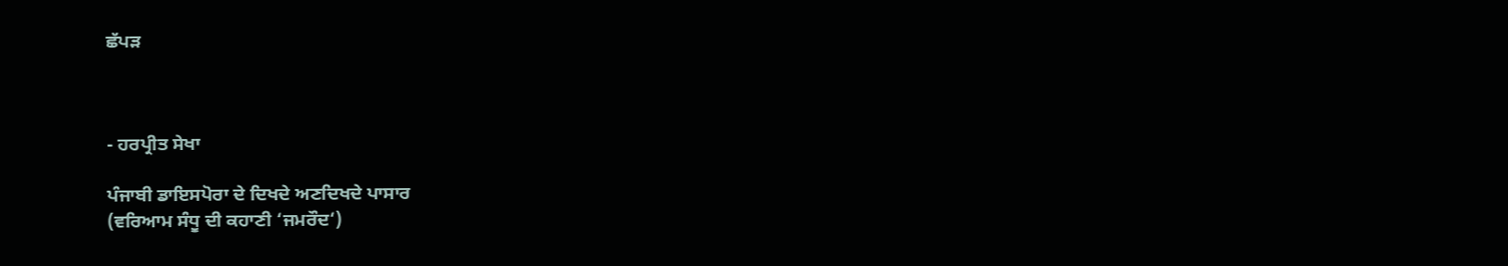ਛੱਪੜ



- ਹਰਪ੍ਰੀਤ ਸੇਖਾ

ਪੰਜਾਬੀ ਡਾਇਸਪੋਰਾ ਦੇ ਦਿਖਦੇ ਅਣਦਿਖਦੇ ਪਾਸਾਰ
(ਵਰਿਆਮ ਸੰਧੂ ਦੀ ਕਹਾਣੀ ‘ਜਮਰੌਦ‘)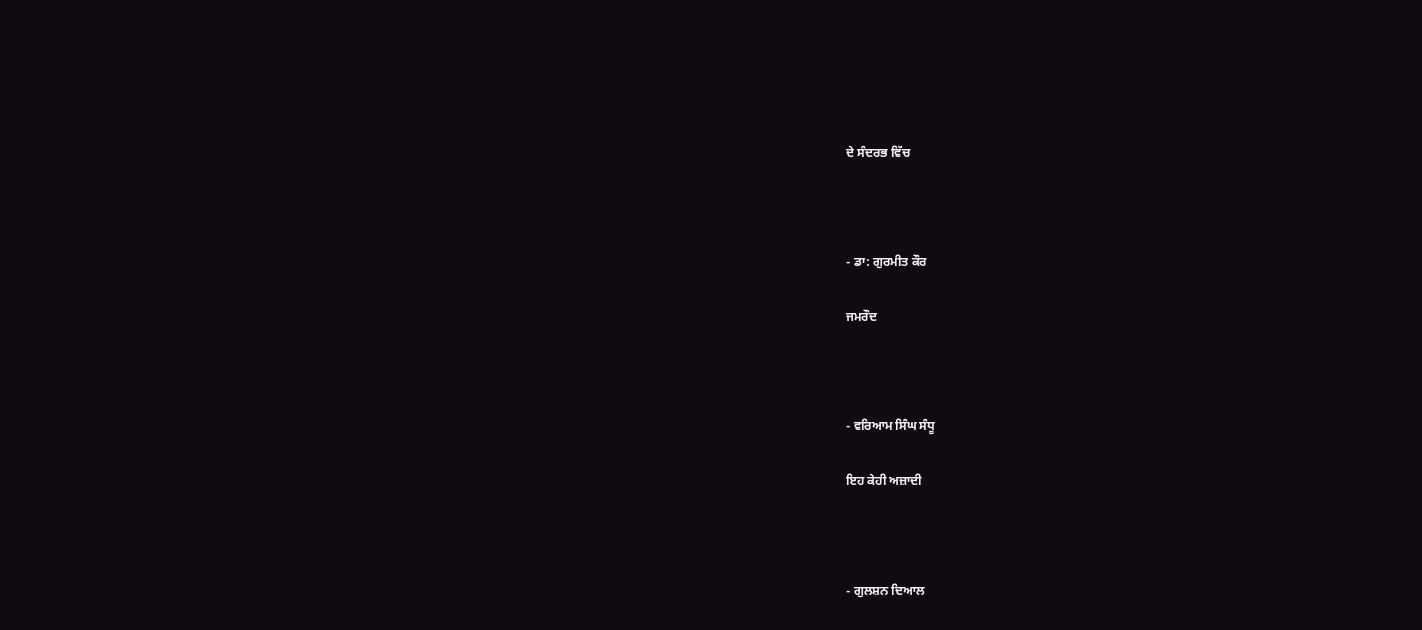ਦੇ ਸੰਦਰਭ ਵਿੱਚ



- ਡਾ: ਗੁਰਮੀਤ ਕੌਰ

ਜਮਰੌਦ



- ਵਰਿਆਮ ਸਿੰਘ ਸੰਧੂ

ਇਹ ਕੇਹੀ ਅਜ਼ਾਦੀ



- ਗੁਲਸ਼ਨ ਦਿਆਲ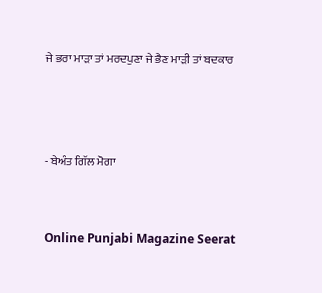ਜੇ ਭਰਾ ਮਾੜਾ ਤਾਂ ਮਰਦਪੁਣਾ ਜੇ ਭੈਣ ਮਾੜੀ ਤਾਂ ਬਦਕਾਰ



- ਬੇਅੰਤ ਗਿੱਲ ਮੋਗਾ


Online Punjabi Magazine Seerat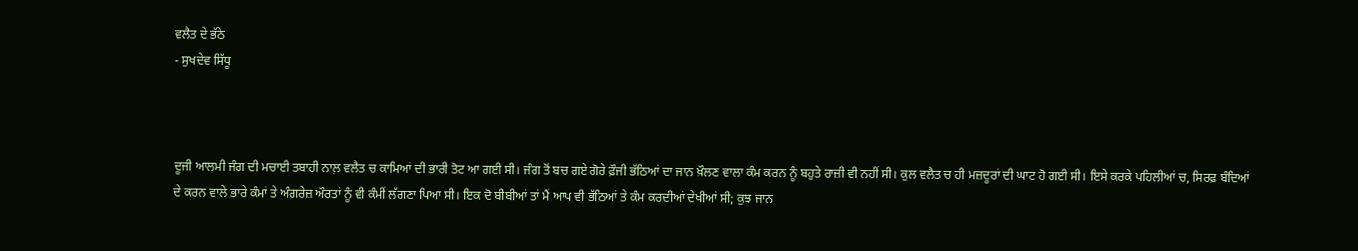ਵਲੈਤ ਦੇ ਭੱਠੇ
- ਸੁਖਦੇਵ ਸਿੱਧੂ



ਦੂਜੀ ਆਲਮੀ ਜੰਗ ਦੀ ਮਚਾਈ ਤਬਾਹੀ ਨਾਲ਼ ਵਲੈਤ ਚ ਕਾਮਿਆਂ ਦੀ ਭਾਰੀ ਤੋਟ ਆ ਗਈ ਸੀ। ਜੰਗ ਤੋਂ ਬਚ ਗਏ ਗੋਰੇ ਫ਼ੌਜੀ ਭੱਠਿਆਂ ਦਾ ਜਾਨ ਖ਼ੌਲਣ ਵਾਲਾ ਕੰਮ ਕਰਨ ਨੂੰ ਬਹੁਤੇ ਰਾਜ਼ੀ ਵੀ ਨਹੀਂ ਸੀ। ਕੁਲ ਵਲੈਤ ਚ ਹੀ ਮਜ਼ਦੂਰਾਂ ਦੀ ਘਾਟ ਹੋ ਗਈ ਸੀ। ਇਸੇ ਕਰਕੇ ਪਹਿਲੀਆਂ ਚ, ਸਿਰਫ਼ ਬੰਦਿਆਂ ਦੇ ਕਰਨ ਵਾਲੇ ਭਾਰੇ ਕੰਮਾਂ ਤੇ ਅੰਗਰੇਜ਼ ਔਰਤਾਂ ਨੂੰ ਵੀ ਕੰਮੀਂ ਲੱਗਣਾ ਪਿਆ ਸੀ। ਇਕ ਦੋ ਬੀਬੀਆਂ ਤਾਂ ਮੈਂ ਆਪ ਵੀ ਭੱਠਿਆਂ ਤੇ ਕੰਮ ਕਰਦੀਆਂ ਦੇਖੀਆਂ ਸੀ; ਕੁਝ ਜਾਨ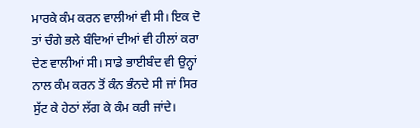ਮਾਰਕੇ ਕੰਮ ਕਰਨ ਵਾਲੀਆਂ ਵੀ ਸੀ। ਇਕ ਦੋ ਤਾਂ ਚੰਗੇ ਭਲੇ ਬੰਦਿਆਂ ਦੀਆਂ ਵੀ ਹੀਲਾਂ ਕਰਾ ਦੇਣ ਵਾਲੀਆਂ ਸੀ। ਸਾਡੇ ਭਾਈਬੰਦ ਵੀ ਉਨ੍ਹਾਂ ਨਾਲ ਕੰਮ ਕਰਨ ਤੋਂ ਕੰਨ ਭੰਨਦੇ ਸੀ ਜਾਂ ਸਿਰ ਸੁੱਟ ਕੇ ਹੇਠਾਂ ਲੱਗ ਕੇ ਕੰਮ ਕਰੀ ਜਾਂਦੇ।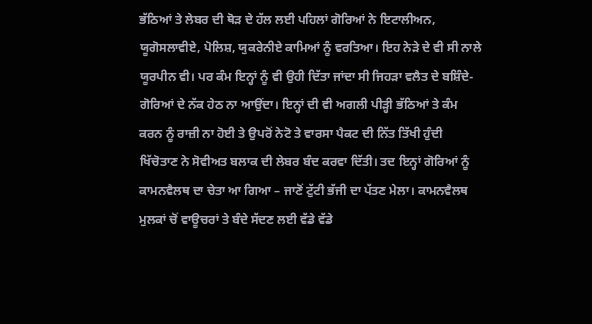ਭੱਠਿਆਂ ਤੇ ਲੇਬਰ ਦੀ ਥੋੜ ਦੇ ਹੱਲ ਲਈ ਪਹਿਲਾਂ ਗੋਰਿਆਂ ਨੇ ਇਟਾਲੀਅਨ, ਯੂਗੋਸਲਾਵੀਏ, ਪੋਲਿਸ਼, ਯੁਕਰੇਨੀਏ ਕਾਮਿਆਂ ਨੂੰ ਵਰਤਿਆ। ਇਹ ਨੇੜੇ ਦੇ ਵੀ ਸੀ ਨਾਲੇ ਯੂਰਪੀਨ ਵੀ। ਪਰ ਕੰਮ ਇਨ੍ਹਾਂ ਨੂੰ ਵੀ ਉਹੀ ਦਿੱਤਾ ਜਾਂਦਾ ਸੀ ਜਿਹੜਾ ਵਲੈਤ ਦੇ ਬਸ਼ਿੰਦੇ-ਗੋਰਿਆਂ ਦੇ ਨੱਕ ਹੇਠ ਨਾ ਆਉਂਦਾ। ਇਨ੍ਹਾਂ ਦੀ ਵੀ ਅਗਲੀ ਪੀੜ੍ਹੀ ਭੱਠਿਆਂ ਤੇ ਕੰਮ ਕਰਨ ਨੂੰ ਰਾਜ਼ੀ ਨਾ ਹੋਈ ਤੇ ਉਪਰੋਂ ਨੇਟੋ ਤੇ ਵਾਰਸਾ ਪੈਕਟ ਦੀ ਨਿੱਤ ਤਿੱਖੀ ਹੁੰਦੀ ਖਿੱਚੋਤਾਣ ਨੇ ਸੋਵੀਅਤ ਬਲਾਕ ਦੀ ਲੇਬਰ ਬੰਦ ਕਰਵਾ ਦਿੱਤੀ। ਤਦ ਇਨ੍ਹਾਂ ਗੋਰਿਆਂ ਨੂੰ ਕਾਮਨਵੈਲਥ ਦਾ ਚੇਤਾ ਆ ਗਿਆ – ਜਾਣੋਂ ਟੁੱਟੀ ਭੱਜੀ ਦਾ ਪੱਤਣ ਮੇਲਾ। ਕਾਮਨਵੈਲਥ ਮੁਲਕਾਂ ਚੋਂ ਵਾਊਚਰਾਂ ਤੇ ਬੰਦੇ ਸੱਦਣ ਲਈ ਵੱਡੇ ਵੱਡੇ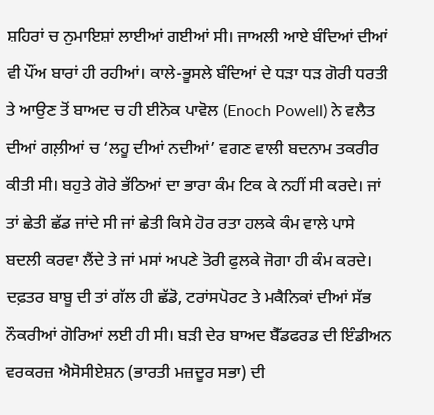ਸ਼ਹਿਰਾਂ ਚ ਨੁਮਾਇਸ਼ਾਂ ਲਾਈਆਂ ਗਈਆਂ ਸੀ। ਜਾਅਲੀ ਆਏ ਬੰਦਿਆਂ ਦੀਆਂ ਵੀ ਪੌਂਅ ਬਾਰਾਂ ਹੀ ਰਹੀਆਂ। ਕਾਲੇ-ਭੂਸਲੇ ਬੰਦਿਆਂ ਦੇ ਧੜਾ ਧੜ ਗੋਰੀ ਧਰਤੀ ਤੇ ਆਉਣ ਤੋਂ ਬਾਅਦ ਚ ਹੀ ਈਨੋਕ ਪਾਵੋਲ (Enoch Powell) ਨੇ ਵਲੈਤ ਦੀਆਂ ਗਲ਼ੀਆਂ ਚ ‘ਲਹੂ ਦੀਆਂ ਨਦੀਆਂ’ ਵਗਣ ਵਾਲੀ ਬਦਨਾਮ ਤਕਰੀਰ ਕੀਤੀ ਸੀ। ਬਹੁਤੇ ਗੋਰੇ ਭੱਠਿਆਂ ਦਾ ਭਾਰਾ ਕੰਮ ਟਿਕ ਕੇ ਨਹੀਂ ਸੀ ਕਰਦੇ। ਜਾਂ ਤਾਂ ਛੇਤੀ ਛੱਡ ਜਾਂਦੇ ਸੀ ਜਾਂ ਛੇਤੀ ਕਿਸੇ ਹੋਰ ਰਤਾ ਹਲਕੇ ਕੰਮ ਵਾਲੇ ਪਾਸੇ ਬਦਲੀ ਕਰਵਾ ਲੈਂਦੇ ਤੇ ਜਾਂ ਮਸਾਂ ਅਪਣੇ ਤੋਰੀ ਫੁਲਕੇ ਜੋਗਾ ਹੀ ਕੰਮ ਕਰਦੇ। ਦਫ਼ਤਰ ਬਾਬੂ ਦੀ ਤਾਂ ਗੱਲ ਹੀ ਛੱਡੋ, ਟਰਾਂਸਪੋਰਟ ਤੇ ਮਕੈਨਿਕਾਂ ਦੀਆਂ ਸੱਭ ਨੌਕਰੀਆਂ ਗੋਰਿਆਂ ਲਈ ਹੀ ਸੀ। ਬੜੀ ਦੇਰ ਬਾਅਦ ਬੈੱਡਫਰਡ ਦੀ ਇੰਡੀਅਨ ਵਰਕਰਜ਼ ਐਸੋਸੀਏਸ਼ਨ (ਭਾਰਤੀ ਮਜ਼ਦੂਰ ਸਭਾ) ਦੀ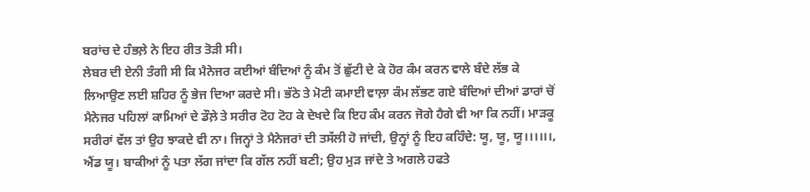ਬਰਾਂਚ ਦੇ ਹੰਭਲ਼ੇ ਨੇ ਇਹ ਰੀਤ ਤੋੜੀ ਸੀ।
ਲੇਬਰ ਦੀ ਏਨੀ ਤੰਗੀ ਸੀ ਕਿ ਮੈਨੇਜਰ ਕਈਆਂ ਬੰਦਿਆਂ ਨੂੰ ਕੰਮ ਤੋਂ ਛੁੱਟੀ ਦੇ ਕੇ ਹੋਰ ਕੰਮ ਕਰਨ ਵਾਲੇ ਬੰਦੇ ਲੱਭ ਕੇ ਲਿਆਉਣ ਲਈ ਸ਼ਹਿਰ ਨੂੰ ਭੇਜ ਦਿਆ ਕਰਦੇ ਸੀ। ਭੱਠੇ ਤੇ ਮੋਟੀ ਕਮਾਈ ਵਾਲ਼ਾ ਕੰਮ ਲੱਭਣ ਗਏ ਬੰਦਿਆਂ ਦੀਆਂ ਡਾਰਾਂ ਚੋਂ ਮੈਨੇਜਰ ਪਹਿਲਾਂ ਕਾਮਿਆਂ ਦੇ ਡੌਲ਼ੇ ਤੇ ਸਰੀਰ ਟੋਹ ਟੋਹ ਕੇ ਦੇਖਦੇ ਕਿ ਇਹ ਕੰਮ ਕਰਨ ਜੋਗੇ ਹੈਗੇ ਵੀ ਆ ਕਿ ਨਹੀਂ। ਮਾੜਕੂ ਸਰੀਰਾਂ ਵੱਲ ਤਾਂ ਉਹ ਝਾਕਦੇ ਵੀ ਨਾ। ਜਿਨ੍ਹਾਂ ਤੇ ਮੈਨੇਜਰਾਂ ਦੀ ਤਸੱਲੀ ਹੋ ਜਾਂਦੀ, ਉਨ੍ਹਾਂ ਨੂੰ ਇਹ ਕਹਿੰਦੇ: ਯੂ, ਯੂ, ਯੂ।।।।।।, ਐਂਡ ਯੂ। ਬਾਕੀਆਂ ਨੂੰ ਪਤਾ ਲੱਗ ਜਾਂਦਾ ਕਿ ਗੱਲ ਨਹੀਂ ਬਣੀ; ਉਹ ਮੁੜ ਜਾਂਦੇ ਤੇ ਅਗਲੇ ਹਫਤੇ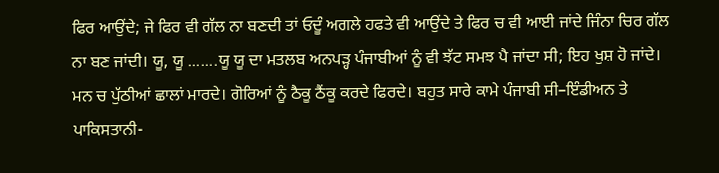ਫਿਰ ਆਉਂਦੇ; ਜੇ ਫਿਰ ਵੀ ਗੱਲ ਨਾ ਬਣਦੀ ਤਾਂ ਓਦੂੰ ਅਗਲੇ ਹਫਤੇ ਵੀ ਆਉਂਦੇ ਤੇ ਫਿਰ ਚ ਵੀ ਆਈ ਜਾਂਦੇ ਜਿੰਨਾ ਚਿਰ ਗੱਲ ਨਾ ਬਣ ਜਾਂਦੀ। ਯੂ, ਯੂ .......ਯੂ ਯੂ ਦਾ ਮਤਲਬ ਅਨਪੜ੍ਹ ਪੰਜਾਬੀਆਂ ਨੂੰ ਵੀ ਝੱਟ ਸਮਝ ਪੈ ਜਾਂਦਾ ਸੀ; ਇਹ ਖੁਸ਼ ਹੋ ਜਾਂਦੇ। ਮਨ ਚ ਪੁੱਠੀਆਂ ਛਾਲਾਂ ਮਾਰਦੇ। ਗੋਰਿਆਂ ਨੂੰ ਠੈਕੂ ਠੈਂਕੂ ਕਰਦੇ ਫਿਰਦੇ। ਬਹੁਤ ਸਾਰੇ ਕਾਮੇ ਪੰਜਾਬੀ ਸੀ–ਇੰਡੀਅਨ ਤੇ ਪਾਕਿਸਤਾਨੀ-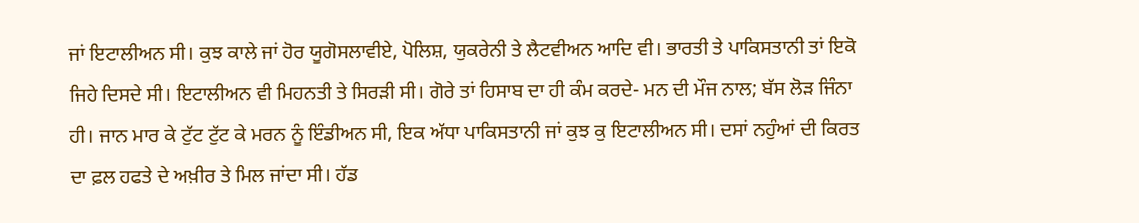ਜਾਂ ਇਟਾਲੀਅਨ ਸੀ। ਕੁਝ ਕਾਲੇ ਜਾਂ ਹੋਰ ਯੂਗੋਸਲਾਵੀਏ, ਪੋਲਿਸ਼, ਯੁਕਰੇਨੀ ਤੇ ਲੈਟਵੀਅਨ ਆਦਿ ਵੀ। ਭਾਰਤੀ ਤੇ ਪਾਕਿਸਤਾਨੀ ਤਾਂ ਇਕੋ ਜਿਹੇ ਦਿਸਦੇ ਸੀ। ਇਟਾਲੀਅਨ ਵੀ ਮਿਹਨਤੀ ਤੇ ਸਿਰੜੀ ਸੀ। ਗੋਰੇ ਤਾਂ ਹਿਸਾਬ ਦਾ ਹੀ ਕੰਮ ਕਰਦੇ- ਮਨ ਦੀ ਮੌਜ ਨਾਲ; ਬੱਸ ਲੋੜ ਜਿੰਨਾ ਹੀ। ਜਾਨ ਮਾਰ ਕੇ ਟੁੱਟ ਟੁੱਟ ਕੇ ਮਰਨ ਨੂੰ ਇੰਡੀਅਨ ਸੀ, ਇਕ ਅੱਧਾ ਪਾਕਿਸਤਾਨੀ ਜਾਂ ਕੁਝ ਕੁ ਇਟਾਲੀਅਨ ਸੀ। ਦਸਾਂ ਨਹੁੰਆਂ ਦੀ ਕਿਰਤ ਦਾ ਫ਼ਲ ਹਫਤੇ ਦੇ ਅਖ਼ੀਰ ਤੇ ਮਿਲ ਜਾਂਦਾ ਸੀ। ਹੱਡ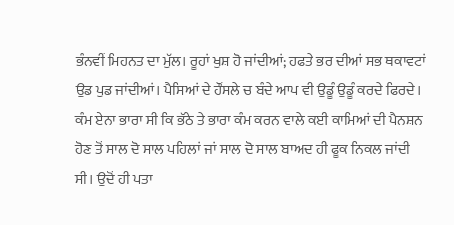ਭੰਨਵੀਂ ਮਿਹਨਤ ਦਾ ਮੁੱਲ। ਰੂਹਾਂ ਖੁਸ਼ ਹੋ ਜਾਂਦੀਆਂ; ਹਫਤੇ ਭਰ ਦੀਆਂ ਸਭ ਥਕਾਵਟਾਂ ਉਡ ਪੁਡ ਜਾਂਦੀਆਂ। ਪੈਸਿਆਂ ਦੇ ਹੌਂਸਲੇ ਚ ਬੰਦੇ ਆਪ ਵੀ ਉਡੂੰ ਉਡੂੰ ਕਰਦੇ ਫਿਰਦੇ। ਕੰਮ ਏਨਾ ਭਾਰਾ ਸੀ ਕਿ ਭੱਠੇ ਤੇ ਭਾਰਾ ਕੰਮ ਕਰਨ ਵਾਲੇ ਕਈ ਕਾਮਿਆਂ ਦੀ ਪੈਨਸ਼ਨ ਹੋਣ ਤੋਂ ਸਾਲ ਦੋ ਸਾਲ ਪਹਿਲਾਂ ਜਾਂ ਸਾਲ ਦੋ ਸਾਲ ਬਾਅਦ ਹੀ ਫੂਕ ਨਿਕਲ ਜਾਂਦੀ ਸੀ। ਉਦੋਂ ਹੀ ਪਤਾ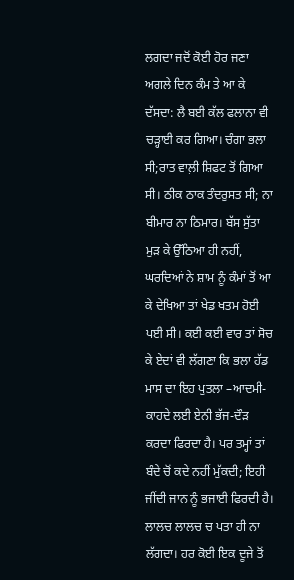ਲਗਦਾ ਜਦੋਂ ਕੋਈ ਹੋਰ ਜਣਾ ਅਗਲੇ ਦਿਨ ਕੰਮ ਤੇ ਆ ਕੇ ਦੱਸਦਾ: ਲੈ ਬਈ ਕੱਲ ਫਲਾਨਾ ਵੀ ਚੜ੍ਹਾਈ ਕਰ ਗਿਆ। ਚੰਗਾ ਭਲਾ ਸੀ;ਰਾਤ ਵਾਲ਼ੀ ਸ਼ਿਫਟ ਤੋਂ ਗਿਆ ਸੀ। ਠੀਕ ਠਾਕ ਤੰਦਰੁਸਤ ਸੀ; ਨਾ ਬੀਮਾਰ ਨਾ ਠਿਮਾਰ। ਬੱਸ ਸੁੱਤਾ ਮੁੜ ਕੇ ਉੱਠਿਆ ਹੀ ਨਹੀਂ, ਘਰਦਿਆਂ ਨੇ ਸ਼ਾਮ ਨੂੰ ਕੰਮਾਂ ਤੋਂ ਆ ਕੇ ਦੇਖਿਆ ਤਾਂ ਖੇਡ ਖਤਮ ਹੋਈ ਪਈ ਸੀ। ਕਈ ਕਈ ਵਾਰ ਤਾਂ ਸੋਚ ਕੇ ਏਦਾਂ ਵੀ ਲੱਗਣਾ ਕਿ ਭਲਾ ਹੱਡ ਮਾਸ ਦਾ ਇਹ ਪੁਤਲਾ –ਆਦਮੀ- ਕਾਹਦੇ ਲਈ ਏਨੀ ਭੱਜ-ਦੌੜ ਕਰਦਾ ਫਿਰਦਾ ਹੈ। ਪਰ ਤਮ੍ਹਾਂ ਤਾਂ ਬੰਦੇ ਚੋਂ ਕਦੇ ਨਹੀਂ ਮੁੱਕਦੀ; ਇਹੀ ਜੀਂਦੀ ਜਾਨ ਨੂੰ ਭਜਾਈ ਫਿਰਦੀ ਹੈ। ਲਾਲਚ ਲਾਲਚ ਚ ਪਤਾ ਹੀ ਨਾ ਲੱਗਦਾ। ਹਰ ਕੋਈ ਇਕ ਦੂਜੇ ਤੋਂ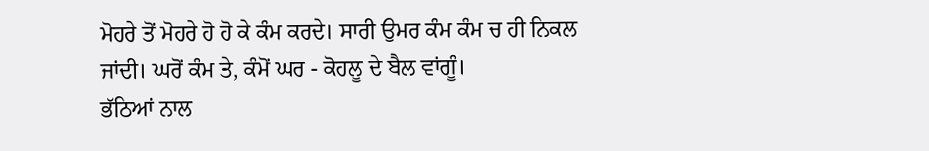ਮੋਹਰੇ ਤੋਂ ਮੋਹਰੇ ਹੋ ਹੋ ਕੇ ਕੰਮ ਕਰਦੇ। ਸਾਰੀ ਉਮਰ ਕੰਮ ਕੰਮ ਚ ਹੀ ਨਿਕਲ ਜਾਂਦੀ। ਘਰੋਂ ਕੰਮ ਤੇ, ਕੰਮੋਂ ਘਰ - ਕੋਹਲੂ ਦੇ ਬੈਲ ਵਾਂਗੂੰ।
ਭੱਠਿਆਂ ਨਾਲ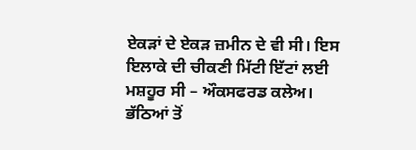ਏਕੜਾਂ ਦੇ ਏਕੜ ਜ਼ਮੀਨ ਦੇ ਵੀ ਸੀ। ਇਸ ਇਲਾਕੇ ਦੀ ਚੀਕਣੀ ਮਿੱਟੀ ਇੱਟਾਂ ਲਈ ਮਸ਼ਹੂਰ ਸੀ – ਔਕਸਫਰਡ ਕਲੇਅ। ਭੱਠਿਆਂ ਤੋਂ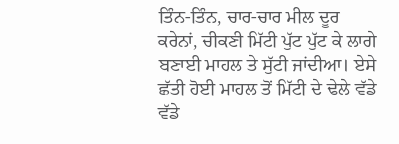ਤਿੰਨ-ਤਿੰਨ, ਚਾਰ-ਚਾਰ ਮੀਲ ਦੂਰ ਕਰੇਨਾਂ, ਚੀਕਣੀ ਮਿੱਟੀ ਪੁੱਟ ਪੁੱਟ ਕੇ ਲਾਗੇ ਬਣਾਈ ਮਾਹਲ ਤੇ ਸੁੱਟੀ ਜਾਂਦੀਆ। ਏਸੇ ਛੱਤੀ ਹੋਈ ਮਾਹਲ ਤੋਂ ਮਿੱਟੀ ਦੇ ਢੇਲੇ ਵੱਡੇ ਵੱਡੇ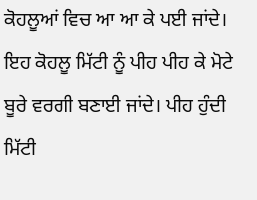ਕੋਹਲੂਆਂ ਵਿਚ ਆ ਆ ਕੇ ਪਈ ਜਾਂਦੇ। ਇਹ ਕੋਹਲੂ ਮਿੱਟੀ ਨੂੰ ਪੀਹ ਪੀਹ ਕੇ ਮੋਟੇ ਬੂਰੇ ਵਰਗੀ ਬਣਾਈ ਜਾਂਦੇ। ਪੀਹ ਹੁੰਦੀ ਮਿੱਟੀ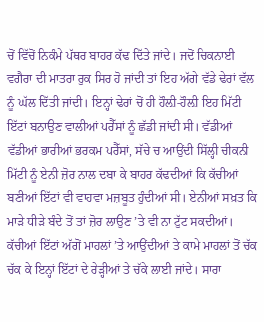ਚੋਂ ਵਿੱਚੋਂ ਨਿਕੰਮੇ ਪੱਥਰ ਬਾਹਰ ਕੱਢ ਦਿੱਤੇ ਜਾਂਦੇ। ਜਦੋਂ ਚਿਕਨਾਈ ਵਗੈਰਾ ਦੀ ਮਾਤਰਾ ਰੁਕ ਸਿਰ ਹੋ ਜਾਂਦੀ ਤਾਂ ਇਹ ਅੱਗੇ ਵੱਡੇ ਢੇਰਾਂ ਵੱਲ ਨੂੰ ਘੱਲ ਦਿੱਤੀ ਜਾਂਦੀ। ਇਨ੍ਹਾਂ ਢੇਰਾਂ ਚੋਂ ਹੀ ਹੌਲ਼ੀ-ਹੌਲ਼ੀ ਇਹ ਮਿੱਟੀ ਇੱਟਾਂ ਬਨਾਉਣ ਵਾਲੀਆਂ ਪਰੈੱਸਾਂ ਨੂੰ ਛੱਡੀ ਜਾਂਦੀ ਸੀ। ਵੱਡੀਆਂ ਵੱਡੀਆਂ ਭਾਰੀਆਂ ਭਰਕਮ ਪਰੈੱਸਾਂ, ਸੱਚੇ ਚ ਆਉਂਦੀ ਸਿੱਲ੍ਹੀ ਚੀਕਨੀ ਮਿੱਟੀ ਨੂੰ ਏਨੀ ਜ਼ੋਰ ਨਾਲ ਦਬਾ ਕੇ ਬਾਹਰ ਕੱਢਦੀਆਂ ਕਿ ਕੱਚੀਆਂ ਬਣੀਆਂ ਇੱਟਾਂ ਵੀ ਵਾਹਵਾ ਮਜ਼ਬੂਤ ਹੁੰਦੀਆਂ ਸੀ। ਏਨੀਆਂ ਸਖ਼ਤ ਕਿ ਮਾੜੇ ਧੀੜੇ ਬੰਦੇ ਤੋਂ ਤਾਂ ਜ਼ੋਰ ਲਾਉਣ ’ਤੇ ਵੀ ਨਾ ਟੁੱਟ ਸਕਦੀਆਂ। ਕੱਚੀਆਂ ਇੱਟਾਂ ਅੱਗੋਂ ਮਾਹਲਾਂ ’ਤੇ ਆਉਂਦੀਆਂ ਤੇ ਕਾਮੇ ਮਾਹਲਾਂ ਤੋਂ ਚੱਕ ਚੱਕ ਕੇ ਇਨ੍ਹਾਂ ਇੱਟਾਂ ਦੇ ਰੇੜ੍ਹੀਆਂ ਤੇ ਚੱਕੇ ਲਾਈ ਜਾਂਦੇ। ਸਾਰਾ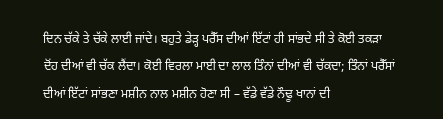ਦਿਨ ਚੱਕੇ ਤੇ ਚੱਕੇ ਲਾਈ ਜਾਂਦੇ। ਬਹੁਤੇ ਡੇੜ੍ਹ ਪਰੈੱਸ ਦੀਆਂ ਇੱਟਾਂ ਹੀ ਸਾਂਭਦੇ ਸੀ ਤੇ ਕੋਈ ਤਕੜਾ ਦੋਂਹ ਦੀਆਂ ਵੀ ਚੱਕ ਲੈਂਦਾ। ਕੋਈ ਵਿਰਲਾ ਮਾਈ ਦਾ ਲਾਲ ਤਿੰਨਾਂ ਦੀਆਂ ਵੀ ਚੱਕਦਾ; ਤਿੰਨਾਂ ਪਰੈੱਸਾਂ ਦੀਆਂ ਇੱਟਾਂ ਸਾਂਭਣਾ ਮਸ਼ੀਨ ਨਾਲ ਮਸ਼ੀਨ ਹੋਣਾ ਸੀ – ਵੱਡੇ ਵੱਡੇ ਨੌਢੂ ਖਾਨਾਂ ਦੀ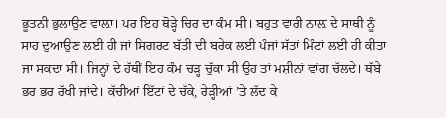ਭੂਤਨੀ ਭੁਲਾਉਣ ਵਾਲ਼ਾ। ਪਰ ਇਹ ਥੋੜ੍ਹੇ ਚਿਰ ਦਾ ਕੰਮ ਸੀ। ਬਹੁਤ ਵਾਰੀ ਨਾਲ਼ ਦੇ ਸਾਥੀ ਨੂੰ ਸਾਹ ਦੁਆਉਣ ਲਈ ਹੀ ਜਾਂ ਸਿਗਰਟ ਬੱਤੀ ਦੀ ਬਰੇਕ ਲਈ ਪੰਜਾਂ ਸੱਤਾਂ ਮਿੰਟਾਂ ਲਈ ਹੀ ਕੀਤਾ ਜਾ ਸਕਦਾ ਸੀ। ਜਿਨ੍ਹਾਂ ਦੇ ਹੱਥੀਂ ਇਹ ਕੰਮ ਚੜ੍ਹ ਚੁੱਕਾ ਸੀ ਉਹ ਤਾਂ ਮਸ਼ੀਨਾਂ ਵਾਂਗ ਚੱਲਦੇ। ਥੱਬੇ ਭਰ ਭਰ ਰੱਖੀ ਜਾਂਦੇ। ਕੱਚੀਆਂ ਇੱਟਾਂ ਦੇ ਚੱਕੇ, ਰੇੜ੍ਹੀਆਂ ’ਤੇ ਲੱਦ ਕੇ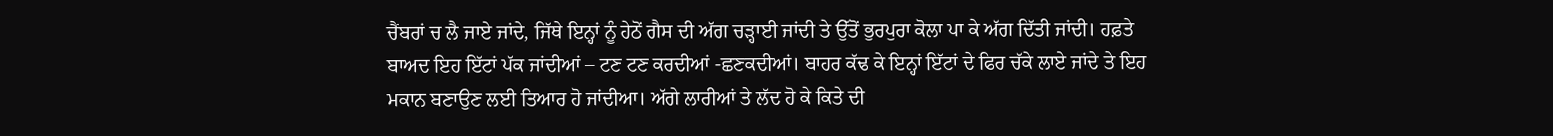ਚੈਂਬਰਾਂ ਚ ਲੈ ਜਾਏ ਜਾਂਦੇ, ਜਿੱਥੇ ਇਨ੍ਹਾਂ ਨੂੰ ਹੇਠੋਂ ਗੈਸ ਦੀ ਅੱਗ ਚੜ੍ਹਾਈ ਜਾਂਦੀ ਤੇ ਉੱਤੋਂ ਭੁਰਪੁਰਾ ਕੋਲਾ ਪਾ ਕੇ ਅੱਗ ਦਿੱਤੀ ਜਾਂਦੀ। ਹਫ਼ਤੇ ਬਾਅਦ ਇਹ ਇੱਟਾਂ ਪੱਕ ਜਾਂਦੀਆਂ – ਟਣ ਟਣ ਕਰਦੀਆਂ -ਛਣਕਦੀਆਂ। ਬਾਹਰ ਕੱਢ ਕੇ ਇਨ੍ਹਾਂ ਇੱਟਾਂ ਦੇ ਫਿਰ ਚੱਕੇ ਲਾਏ ਜਾਂਦੇ ਤੇ ਇਹ ਮਕਾਨ ਬਣਾਉਣ ਲਈ ਤਿਆਰ ਹੋ ਜਾਂਦੀਆ। ਅੱਗੇ ਲਾਰੀਆਂ ਤੇ ਲੱਦ ਹੋ ਕੇ ਕਿਤੇ ਦੀ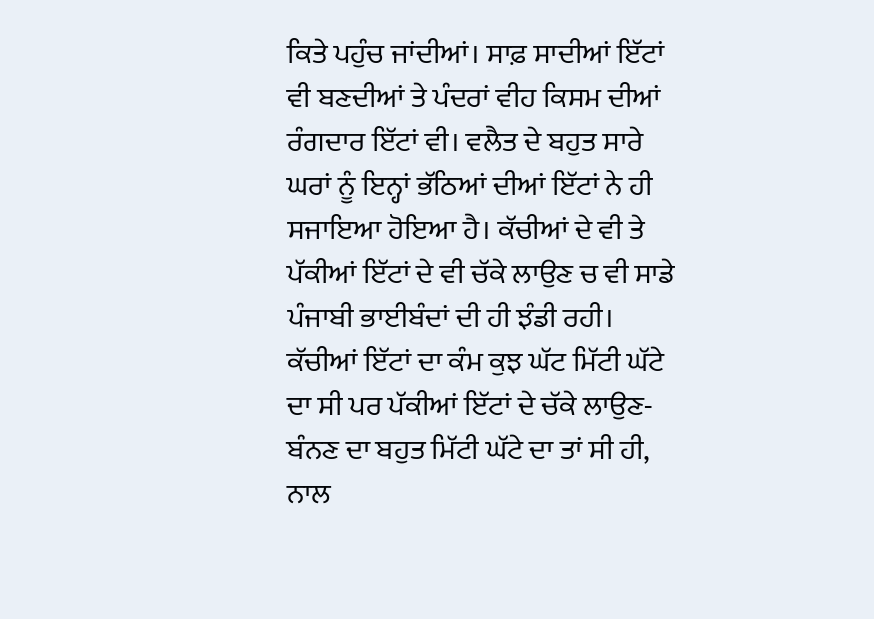ਕਿਤੇ ਪਹੁੰਚ ਜਾਂਦੀਆਂ। ਸਾਫ਼ ਸਾਦੀਆਂ ਇੱਟਾਂ ਵੀ ਬਣਦੀਆਂ ਤੇ ਪੰਦਰਾਂ ਵੀਹ ਕਿਸਮ ਦੀਆਂ ਰੰਗਦਾਰ ਇੱਟਾਂ ਵੀ। ਵਲੈਤ ਦੇ ਬਹੁਤ ਸਾਰੇ ਘਰਾਂ ਨੂੰ ਇਨ੍ਹਾਂ ਭੱਠਿਆਂ ਦੀਆਂ ਇੱਟਾਂ ਨੇ ਹੀ ਸਜਾਇਆ ਹੋਇਆ ਹੈ। ਕੱਚੀਆਂ ਦੇ ਵੀ ਤੇ ਪੱਕੀਆਂ ਇੱਟਾਂ ਦੇ ਵੀ ਚੱਕੇ ਲਾਉਣ ਚ ਵੀ ਸਾਡੇ ਪੰਜਾਬੀ ਭਾਈਬੰਦਾਂ ਦੀ ਹੀ ਝੰਡੀ ਰਹੀ। ਕੱਚੀਆਂ ਇੱਟਾਂ ਦਾ ਕੰਮ ਕੁਝ ਘੱਟ ਮਿੱਟੀ ਘੱਟੇ ਦਾ ਸੀ ਪਰ ਪੱਕੀਆਂ ਇੱਟਾਂ ਦੇ ਚੱਕੇ ਲਾਉਣ-ਬੰਨਣ ਦਾ ਬਹੁਤ ਮਿੱਟੀ ਘੱਟੇ ਦਾ ਤਾਂ ਸੀ ਹੀ, ਨਾਲ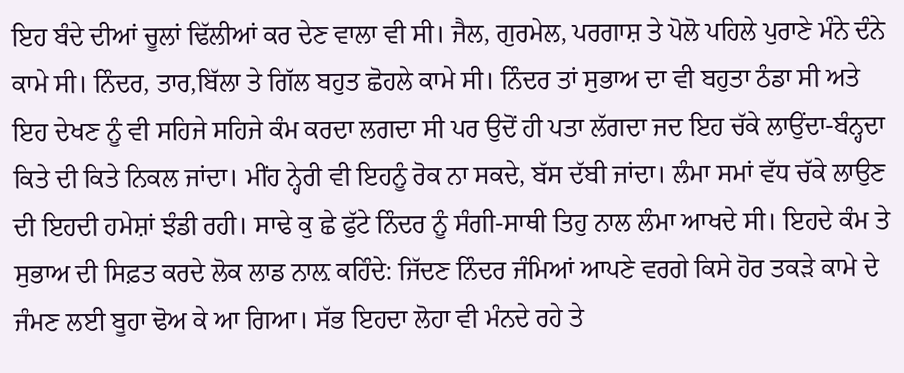ਇਹ ਬੰਦੇ ਦੀਆਂ ਚੂਲਾਂ ਢਿੱਲੀਆਂ ਕਰ ਦੇਣ ਵਾਲਾ ਵੀ ਸੀ। ਜੈਲ, ਗੁਰਮੇਲ, ਪਰਗਾਸ਼ ਤੇ ਪੋਲੋ ਪਹਿਲੇ ਪੁਰਾਣੇ ਮੰਨੇ ਦੰਨੇ ਕਾਮੇ ਸੀ। ਨਿੰਦਰ, ਤਾਰ,ਬਿੱਲਾ ਤੇ ਗਿੱਲ ਬਹੁਤ ਛੋਹਲੇ ਕਾਮੇ ਸੀ। ਨਿੰਦਰ ਤਾਂ ਸੁਭਾਅ ਦਾ ਵੀ ਬਹੁਤਾ ਠੰਡਾ ਸੀ ਅਤੇ ਇਹ ਦੇਖਣ ਨੂੰ ਵੀ ਸਹਿਜੇ ਸਹਿਜੇ ਕੰਮ ਕਰਦਾ ਲਗਦਾ ਸੀ ਪਰ ਉਦੋਂ ਹੀ ਪਤਾ ਲੱਗਦਾ ਜਦ ਇਹ ਚੱਕੇ ਲਾਉਂਦਾ-ਬੰਨ੍ਹਦਾ ਕਿਤੇ ਦੀ ਕਿਤੇ ਨਿਕਲ ਜਾਂਦਾ। ਮੀਂਹ ਨ੍ਹੇਰੀ ਵੀ ਇਹਨੂੰ ਰੋਕ ਨਾ ਸਕਦੇ, ਬੱਸ ਦੱਬੀ ਜਾਂਦਾ। ਲੰਮਾ ਸਮਾਂ ਵੱਧ ਚੱਕੇ ਲਾਉਣ ਦੀ ਇਹਦੀ ਹਮੇਸ਼ਾਂ ਝੰਡੀ ਰਹੀ। ਸਾਢੇ ਕੁ ਛੇ ਫੁੱਟੇ ਨਿੰਦਰ ਨੂੰ ਸੰਗੀ-ਸਾਥੀ ਤਿਹੁ ਨਾਲ ਲੰਮਾ ਆਖਦੇ ਸੀ। ਇਹਦੇ ਕੰਮ ਤੇ ਸੁਭਾਅ ਦੀ ਸਿਫ਼ਤ ਕਰਦੇ ਲੋਕ ਲਾਡ ਨਾਲ਼ ਕਹਿੰਦੇ: ਜਿੱਦਣ ਨਿੰਦਰ ਜੰਮਿਆਂ ਆਪਣੇ ਵਰਗੇ ਕਿਸੇ ਹੋਰ ਤਕੜੇ ਕਾਮੇ ਦੇ ਜੰਮਣ ਲਈ ਬੂਹਾ ਢੋਅ ਕੇ ਆ ਗਿਆ। ਸੱਭ ਇਹਦਾ ਲੋਹਾ ਵੀ ਮੰਨਦੇ ਰਹੇ ਤੇ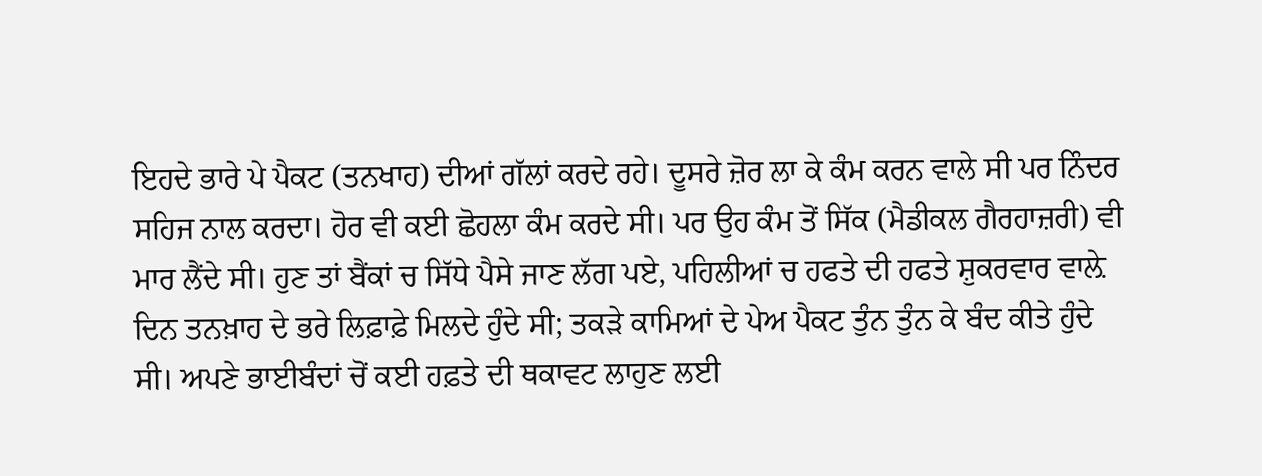ਇਹਦੇ ਭਾਰੇ ਪੇ ਪੈਕਟ (ਤਨਖਾਹ) ਦੀਆਂ ਗੱਲਾਂ ਕਰਦੇ ਰਹੇ। ਦੂਸਰੇ ਜ਼ੋਰ ਲਾ ਕੇ ਕੰਮ ਕਰਨ ਵਾਲੇ ਸੀ ਪਰ ਨਿੰਦਰ ਸਹਿਜ ਨਾਲ ਕਰਦਾ। ਹੋਰ ਵੀ ਕਈ ਛੋਹਲਾ ਕੰਮ ਕਰਦੇ ਸੀ। ਪਰ ਉਹ ਕੰਮ ਤੋਂ ਸਿੱਕ (ਮੈਡੀਕਲ ਗੈਰਹਾਜ਼ਰੀ) ਵੀ ਮਾਰ ਲੈਂਦੇ ਸੀ। ਹੁਣ ਤਾਂ ਬੈਂਕਾਂ ਚ ਸਿੱਧੇ ਪੈਸੇ ਜਾਣ ਲੱਗ ਪਏ, ਪਹਿਲੀਆਂ ਚ ਹਫਤੇ ਦੀ ਹਫਤੇ ਸ਼ੁਕਰਵਾਰ ਵਾਲ਼ੇ ਦਿਨ ਤਨਖ਼ਾਹ ਦੇ ਭਰੇ ਲਿਫ਼ਾਫ਼ੇ ਮਿਲਦੇ ਹੁੰਦੇ ਸੀ; ਤਕੜੇ ਕਾਮਿਆਂ ਦੇ ਪੇਅ ਪੈਕਟ ਤੁੰਨ ਤੁੰਨ ਕੇ ਬੰਦ ਕੀਤੇ ਹੁੰਦੇ ਸੀ। ਅਪਣੇ ਭਾਈਬੰਦਾਂ ਚੋਂ ਕਈ ਹਫ਼ਤੇ ਦੀ ਥਕਾਵਟ ਲਾਹੁਣ ਲਈ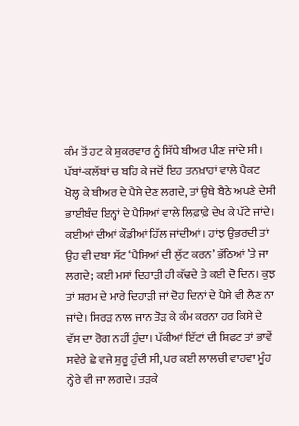ਕੰਮ ਤੋਂ ਹਟ ਕੇ ਸ਼ੁਕਰਵਾਰ ਨੂੰ ਸਿੱਧੇ ਬੀਅਰ ਪੀਣ ਜਾਂਦੇ ਸੀ। ਪੱਬਾਂ-ਕਲੱਬਾਂ ਚ ਬਹਿ ਕੇ ਜਦੋਂ ਇਹ ਤਨਖ਼ਾਹਾਂ ਵਾਲੇ ਪੈਕਟ ਖੋਲ੍ਹ ਕੇ ਬੀਅਰ ਦੇ ਪੈਸੇ ਦੇਣ ਲਗਦੇ, ਤਾਂ ਉਥੇ ਬੈਠੇ ਅਪਣੇ ਦੇਸੀ ਭਾਈਬੰਦ ਇਨ੍ਹਾਂ ਦੇ ਪੈਸਿਆਂ ਵਾਲੇ ਲਿਫ਼ਾਫ਼ੇ ਦੇਖ ਕੇ ਪੱਟੇ ਜਾਂਦੇ। ਕਈਆਂ ਦੀਆਂ ਕੌਡੀਆਂ ਹਿੱਲ ਜਾਂਦੀਆਂ। ਹਾਂਝ ਉਭਰਦੀ ਤਾਂ ਉਹ ਵੀ ਦਬਾ ਸੱਟ ‘ਪੈਸਿਆਂ ਦੀ ਲੁੱਟ ਕਰਨ’ ਭੱਠਿਆਂ ’ਤੇ ਜਾ ਲਗਦੇ; ਕਈ ਮਸਾਂ ਦਿਹਾੜੀ ਹੀ ਕੱਢਦੇ ਤੇ ਕਈ ਦੋ ਦਿਨ। ਕੁਝ ਤਾਂ ਸ਼ਰਮ ਦੇ ਮਾਰੇ ਦਿਹਾੜੀ ਜਾਂ ਦੋਹ ਦਿਨਾਂ ਦੇ ਪੈਸੇ ਵੀ ਲੈਣ ਨਾ ਜਾਂਦੇ। ਸਿਰੜ ਨਾਲ ਜਾਨ ਤੋੜ ਕੇ ਕੰਮ ਕਰਨਾ ਹਰ ਕਿਸੇ ਦੇ ਵੱਸ ਦਾ ਰੋਗ ਨਹੀਂ ਹੁੰਦਾ। ਪੱਕੀਆਂ ਇੱਟਾਂ ਦੀ ਸ਼ਿਫਟ ਤਾਂ ਭਾਵੇਂ ਸਵੇਰੇ ਛੇ ਵਜੇ ਸ਼ੁਰੂ ਹੁੰਦੀ ਸੀ, ਪਰ ਕਈ ਲਾਲਚੀ ਵਾਹਵਾ ਮੂੰਹ ਨ੍ਹੇਰੇ ਵੀ ਜਾ ਲਗਦੇ। ਤੜਕੇ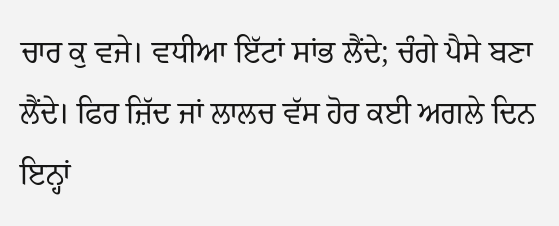ਚਾਰ ਕੁ ਵਜੇ। ਵਧੀਆ ਇੱਟਾਂ ਸਾਂਭ ਲੈਂਦੇ; ਚੰਗੇ ਪੈਸੇ ਬਣਾ ਲੈਂਦੇ। ਫਿਰ ਜ਼ਿੱਦ ਜਾਂ ਲਾਲਚ ਵੱਸ ਹੋਰ ਕਈ ਅਗਲੇ ਦਿਨ ਇਨ੍ਹਾਂ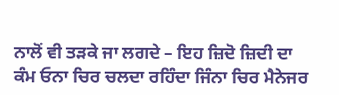ਨਾਲੋਂ ਵੀ ਤੜਕੇ ਜਾ ਲਗਦੇ – ਇਹ ਜ਼ਿਦੋ ਜ਼ਿਦੀ ਦਾ ਕੰਮ ਓਨਾ ਚਿਰ ਚਲਦਾ ਰਹਿੰਦਾ ਜਿੰਨਾ ਚਿਰ ਮੈਨੇਜਰ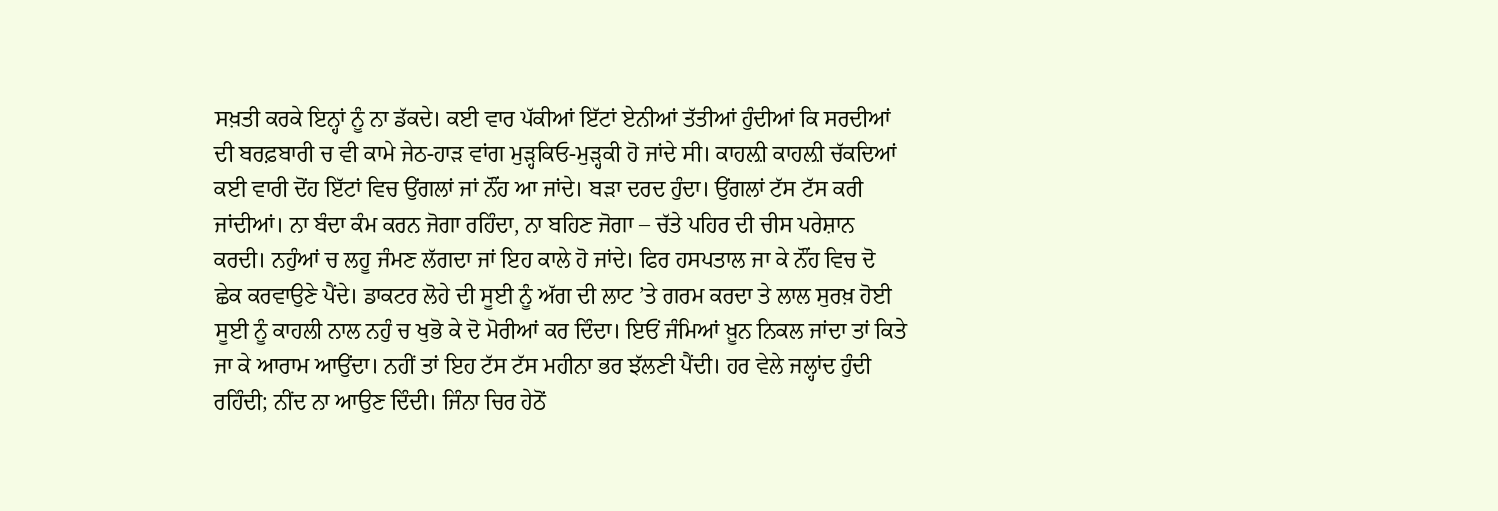ਸਖ਼ਤੀ ਕਰਕੇ ਇਨ੍ਹਾਂ ਨੂੰ ਨਾ ਡੱਕਦੇ। ਕਈ ਵਾਰ ਪੱਕੀਆਂ ਇੱਟਾਂ ਏਨੀਆਂ ਤੱਤੀਆਂ ਹੁੰਦੀਆਂ ਕਿ ਸਰਦੀਆਂ ਦੀ ਬਰਫ਼ਬਾਰੀ ਚ ਵੀ ਕਾਮੇ ਜੇਠ-ਹਾੜ ਵਾਂਗ ਮੁੜ੍ਹਕਿਓ-ਮੁੜ੍ਹਕੀ ਹੋ ਜਾਂਦੇ ਸੀ। ਕਾਹਲ਼ੀ ਕਾਹਲ਼ੀ ਚੱਕਦਿਆਂ ਕਈ ਵਾਰੀ ਦੋਂਹ ਇੱਟਾਂ ਵਿਚ ਉਂਗਲਾਂ ਜਾਂ ਨੌਂਹ ਆ ਜਾਂਦੇ। ਬੜਾ ਦਰਦ ਹੁੰਦਾ। ਉਂਗਲਾਂ ਟੱਸ ਟੱਸ ਕਰੀ ਜਾਂਦੀਆਂ। ਨਾ ਬੰਦਾ ਕੰਮ ਕਰਨ ਜੋਗਾ ਰਹਿੰਦਾ, ਨਾ ਬਹਿਣ ਜੋਗਾ – ਚੱਤੇ ਪਹਿਰ ਦੀ ਚੀਸ ਪਰੇਸ਼ਾਨ ਕਰਦੀ। ਨਹੁੰਆਂ ਚ ਲਹੂ ਜੰਮਣ ਲੱਗਦਾ ਜਾਂ ਇਹ ਕਾਲੇ ਹੋ ਜਾਂਦੇ। ਫਿਰ ਹਸਪਤਾਲ ਜਾ ਕੇ ਨੌਂਹ ਵਿਚ ਦੋ ਛੇਕ ਕਰਵਾਉਣੇ ਪੈਂਦੇ। ਡਾਕਟਰ ਲੋਹੇ ਦੀ ਸੂਈ ਨੂੰ ਅੱਗ ਦੀ ਲਾਟ ’ਤੇ ਗਰਮ ਕਰਦਾ ਤੇ ਲਾਲ ਸੁਰਖ਼ ਹੋਈ ਸੂਈ ਨੂੰ ਕਾਹਲੀ ਨਾਲ ਨਹੁੰ ਚ ਖੁਭੋ ਕੇ ਦੋ ਮੋਰੀਆਂ ਕਰ ਦਿੰਦਾ। ਇਓਂ ਜੰਮਿਆਂ ਖ਼ੂਨ ਨਿਕਲ ਜਾਂਦਾ ਤਾਂ ਕਿਤੇ ਜਾ ਕੇ ਆਰਾਮ ਆਉਂਦਾ। ਨਹੀਂ ਤਾਂ ਇਹ ਟੱਸ ਟੱਸ ਮਹੀਨਾ ਭਰ ਝੱਲਣੀ ਪੈਂਦੀ। ਹਰ ਵੇਲੇ ਜਲ੍ਹਾਂਦ ਹੁੰਦੀ ਰਹਿੰਦੀ; ਨੀਂਦ ਨਾ ਆਉਣ ਦਿੰਦੀ। ਜਿੰਨਾ ਚਿਰ ਹੇਠੋਂ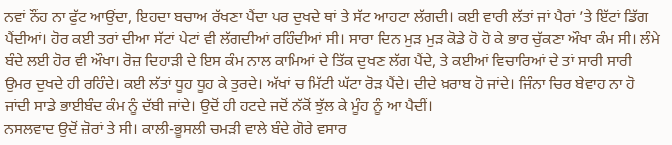ਨਵਾਂ ਨੌਂਹ ਨਾ ਫੁੱਟ ਆਉਂਦਾ, ਇਹਦਾ ਬਚਾਅ ਰੱਖਣਾ ਪੈਂਦਾ ਪਰ ਦੁਖਦੇ ਥਾਂ ਤੇ ਸੱਟ ਆਹਟਾ ਲੱਗਦੀ। ਕਈ ਵਾਰੀ ਲੱਤਾਂ ਜਾਂ ਪੈਰਾਂ ’ਤੇ ਇੱਟਾਂ ਡਿੱਗ ਪੈਂਦੀਆਂ। ਹੋਰ ਕਈ ਤਰਾਂ ਦੀਆ ਸੱਟਾਂ ਪੇਟਾਂ ਵੀ ਲੱਗਦੀਆਂ ਰਹਿੰਦੀਆਂ ਸੀ। ਸਾਰਾ ਦਿਨ ਮੁੜ ਮੁੜ ਕੋਡੇ ਹੋ ਹੋ ਕੇ ਭਾਰ ਚੁੱਕਣਾ ਔਖਾ ਕੰਮ ਸੀ। ਲੰਮੇ ਬੰਦੇ ਲਈ ਹੋਰ ਵੀ ਔਖਾ। ਰੋਜ਼ ਦਿਹਾੜੀ ਦੇ ਇਸ ਕੰਮ ਨਾਲ ਕਾਮਿਆਂ ਦੇ ਤਿੱਕ ਦੁਖਣ ਲੱਗ ਪੈਂਦੇ, ਤੇ ਕਈਆਂ ਵਿਚਾਰਿਆਂ ਦੇ ਤਾਂ ਸਾਰੀ ਸਾਰੀ ਉਮਰ ਦੁਖਦੇ ਹੀ ਰਹਿੰਦੇ। ਕਈ ਲੱਤਾਂ ਧੂਹ ਧੂਹ ਕੇ ਤੁਰਦੇ। ਅੱਖਾਂ ਚ ਮਿੱਟੀ ਘੱਟਾ ਰੋੜ ਪੈਂਦੇ। ਦੀਦੇ ਖ਼ਰਾਬ ਹੋ ਜਾਂਦੇ। ਜਿੰਨਾ ਚਿਰ ਬੇਵਾਹ ਨਾ ਹੋ ਜਾਂਦੀ ਸਾਡੇ ਭਾਈਬੰਦ ਕੰਮ ਨੂੰ ਦੱਬੀ ਜਾਂਦੇ। ਉਦੋਂ ਹੀ ਹਟਦੇ ਜਦੋਂ ਨੱਕੋਂ ਝੁੱਲ ਕੇ ਮੂੰਹ ਨੂੰ ਆ ਪੈਦੀਂ।
ਨਸਲਵਾਦ ਉਦੋਂ ਜ਼ੋਰਾਂ ਤੇ ਸੀ। ਕਾਲੀ-ਭੂਸਲੀ ਚਮੜੀ ਵਾਲੇ ਬੰਦੇ ਗੋਰੇ ਵਸਾਰ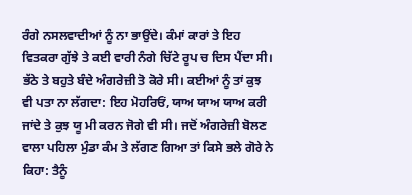ਰੰਗੇ ਨਸਲਵਾਦੀਆਂ ਨੂੰ ਨਾ ਭਾਉਂਦੇ। ਕੰਮਾਂ ਕਾਰਾਂ ਤੇ ਇਹ ਵਿਤਕਰਾ ਗੁੱਝੇ ਤੇ ਕਈ ਵਾਰੀ ਨੰਗੇ ਚਿੱਟੇ ਰੂਪ ਚ ਦਿਸ ਪੈਂਦਾ ਸੀ। ਭੱਠੇ ਤੇ ਬਹੁਤੇ ਬੰਦੇ ਅੰਗਰੇਜ਼ੀ ਤੋ ਕੋਰੇ ਸੀ। ਕਈਆਂ ਨੂੰ ਤਾਂ ਕੁਝ ਵੀ ਪਤਾ ਨਾ ਲੱਗਦਾ: ਇਹ ਮੋਹਰਿਓਂ, ਯਾਅ ਯਾਅ ਯਾਅ ਕਰੀ ਜਾਂਦੇ ਤੇ ਕੁਝ ਯੂ ਮੀ ਕਰਨ ਜੋਗੇ ਵੀ ਸੀ। ਜਦੋਂ ਅੰਗਰੇਜ਼ੀ ਬੋਲਣ ਵਾਲਾ ਪਹਿਲਾ ਮੁੰਡਾ ਕੰਮ ਤੇ ਲੱਗਣ ਗਿਆ ਤਾਂ ਕਿਸੇ ਭਲੇ ਗੋਰੇ ਨੇ ਕਿਹਾ: ਤੈਨੂੰ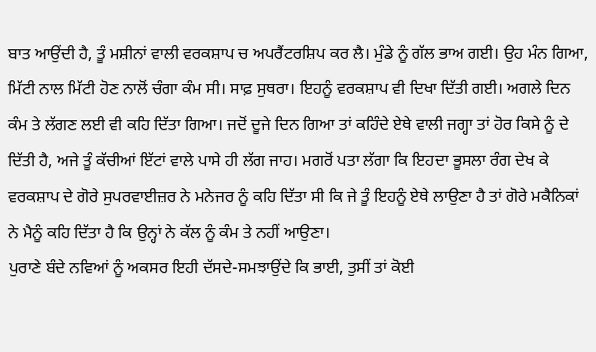ਬਾਤ ਆਉਂਦੀ ਹੈ, ਤੂੰ ਮਸ਼ੀਨਾਂ ਵਾਲੀ ਵਰਕਸ਼ਾਪ ਚ ਅਪਰੈਂਟਰਸ਼ਿਪ ਕਰ ਲੈ। ਮੁੰਡੇ ਨੂੰ ਗੱਲ ਭਾਅ ਗਈ। ਉਹ ਮੰਨ ਗਿਆ, ਮਿੱਟੀ ਨਾਲ ਮਿੱਟੀ ਹੋਣ ਨਾਲੋਂ ਚੰਗਾ ਕੰਮ ਸੀ। ਸਾਫ਼ ਸੁਥਰਾ। ਇਹਨੂੰ ਵਰਕਸ਼ਾਪ ਵੀ ਦਿਖਾ ਦਿੱਤੀ ਗਈ। ਅਗਲੇ ਦਿਨ ਕੰਮ ਤੇ ਲੱਗਣ ਲਈ ਵੀ ਕਹਿ ਦਿੱਤਾ ਗਿਆ। ਜਦੋਂ ਦੂਜੇ ਦਿਨ ਗਿਆ ਤਾਂ ਕਹਿੰਦੇ ਏਥੇ ਵਾਲੀ ਜਗ੍ਹਾ ਤਾਂ ਹੋਰ ਕਿਸੇ ਨੂੰ ਦੇ ਦਿੱਤੀ ਹੈ, ਅਜੇ ਤੂੰ ਕੱਚੀਆਂ ਇੱਟਾਂ ਵਾਲੇ ਪਾਸੇ ਹੀ ਲੱਗ ਜਾਹ। ਮਗਰੋਂ ਪਤਾ ਲੱਗਾ ਕਿ ਇਹਦਾ ਭੂਸਲਾ ਰੰਗ ਦੇਖ ਕੇ ਵਰਕਸ਼ਾਪ ਦੇ ਗੋਰੇ ਸੁਪਰਵਾਈਜ਼ਰ ਨੇ ਮਨੇਜਰ ਨੂੰ ਕਹਿ ਦਿੱਤਾ ਸੀ ਕਿ ਜੇ ਤੂੰ ਇਹਨੂੰ ਏਥੇ ਲਾਉਣਾ ਹੈ ਤਾਂ ਗੋਰੇ ਮਕੈਨਿਕਾਂ ਨੇ ਮੈਨੂੰ ਕਹਿ ਦਿੱਤਾ ਹੈ ਕਿ ਉਨ੍ਹਾਂ ਨੇ ਕੱਲ ਨੂੰ ਕੰਮ ਤੇ ਨਹੀਂ ਆਉਣਾ।
ਪੁਰਾਣੇ ਬੰਦੇ ਨਵਿਆਂ ਨੂੰ ਅਕਸਰ ਇਹੀ ਦੱਸਦੇ-ਸਮਝਾਉਂਦੇ ਕਿ ਭਾਈ, ਤੁਸੀਂ ਤਾਂ ਕੋਈ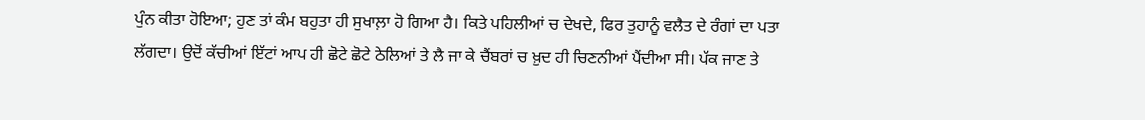ਪੁੰਨ ਕੀਤਾ ਹੋਇਆ; ਹੁਣ ਤਾਂ ਕੰਮ ਬਹੁਤਾ ਹੀ ਸੁਖਾਲ਼ਾ ਹੋ ਗਿਆ ਹੈ। ਕਿਤੇ ਪਹਿਲੀਆਂ ਚ ਦੇਖਦੇ, ਫਿਰ ਤੁਹਾਨੂੰ ਵਲੈਤ ਦੇ ਰੰਗਾਂ ਦਾ ਪਤਾ ਲੱਗਦਾ। ਉਦੋਂ ਕੱਚੀਆਂ ਇੱਟਾਂ ਆਪ ਹੀ ਛੋਟੇ ਛੋਟੇ ਠੇਲਿਆਂ ਤੇ ਲੈ ਜਾ ਕੇ ਚੈਂਬਰਾਂ ਚ ਖ਼ੁਦ ਹੀ ਚਿਣਨੀਆਂ ਪੈਂਦੀਆ ਸੀ। ਪੱਕ ਜਾਣ ਤੇ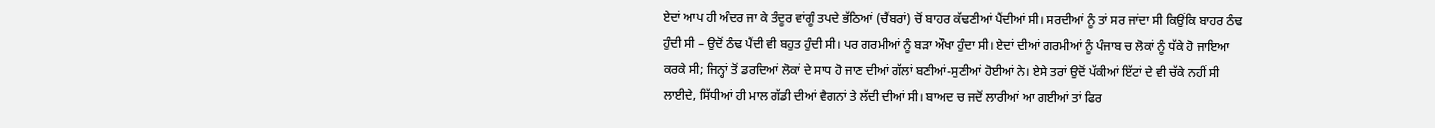ਏਦਾਂ ਆਪ ਹੀ ਅੰਦਰ ਜਾ ਕੇ ਤੰਦੂਰ ਵਾਂਗੂੰ ਤਪਦੇ ਭੱਠਿਆਂ (ਚੈਂਬਰਾਂ) ਚੋਂ ਬਾਹਰ ਕੱਢਣੀਆਂ ਪੈਂਦੀਆਂ ਸੀ। ਸਰਦੀਆਂ ਨੂੰ ਤਾਂ ਸਰ ਜਾਂਦਾ ਸੀ ਕਿਉਂਕਿ ਬਾਹਰ ਠੰਢ ਹੁੰਦੀ ਸੀ – ਉਦੋਂ ਠੰਢ ਪੈਂਦੀ ਵੀ ਬਹੁਤ ਹੁੰਦੀ ਸੀ। ਪਰ ਗਰਮੀਆਂ ਨੂੰ ਬੜਾ ਔਖਾ ਹੁੰਦਾ ਸੀ। ਏਦਾਂ ਦੀਆਂ ਗਰਮੀਆਂ ਨੂੰ ਪੰਜਾਬ ਚ ਲੋਕਾਂ ਨੂੰ ਧੱਕੇ ਹੋ ਜਾਇਆ ਕਰਕੇ ਸੀ; ਜਿਨ੍ਹਾਂ ਤੋਂ ਡਰਦਿਆਂ ਲੋਕਾਂ ਦੇ ਸਾਧ ਹੋ ਜਾਣ ਦੀਆਂ ਗੱਲਾਂ ਬਣੀਆਂ-ਸੁਣੀਆਂ ਹੋਈਆਂ ਨੇ। ਏਸੇ ਤਰਾਂ ਉਦੋਂ ਪੱਕੀਆਂ ਇੱਟਾਂ ਦੇ ਵੀ ਚੱਕੇ ਨਹੀਂ ਸੀ ਲਾਈਦੇ, ਸਿੱਧੀਆਂ ਹੀ ਮਾਲ ਗੱਡੀ ਦੀਆਂ ਵੈਗਨਾਂ ਤੇ ਲੱਦੀ ਦੀਆਂ ਸੀ। ਬਾਅਦ ਚ ਜਦੋਂ ਲਾਰੀਆਂ ਆ ਗਈਆਂ ਤਾਂ ਫਿਰ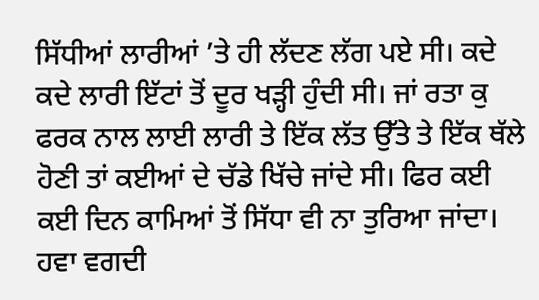ਸਿੱਧੀਆਂ ਲਾਰੀਆਂ ’ਤੇ ਹੀ ਲੱਦਣ ਲੱਗ ਪਏ ਸੀ। ਕਦੇ ਕਦੇ ਲਾਰੀ ਇੱਟਾਂ ਤੋਂ ਦੂਰ ਖੜ੍ਹੀ ਹੁੰਦੀ ਸੀ। ਜਾਂ ਰਤਾ ਕੁ ਫਰਕ ਨਾਲ ਲਾਈ ਲਾਰੀ ਤੇ ਇੱਕ ਲੱਤ ਉੱਤੇ ਤੇ ਇੱਕ ਥੱਲੇ ਹੋਣੀ ਤਾਂ ਕਈਆਂ ਦੇ ਚੱਡੇ ਖਿੱਚੇ ਜਾਂਦੇ ਸੀ। ਫਿਰ ਕਈ ਕਈ ਦਿਨ ਕਾਮਿਆਂ ਤੋਂ ਸਿੱਧਾ ਵੀ ਨਾ ਤੁਰਿਆ ਜਾਂਦਾ। ਹਵਾ ਵਗਦੀ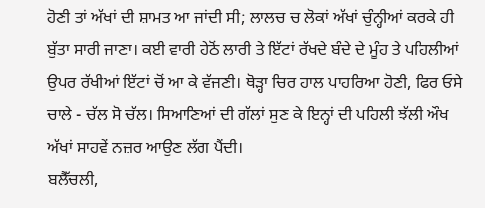ਹੋਣੀ ਤਾਂ ਅੱਖਾਂ ਦੀ ਸ਼ਾਮਤ ਆ ਜਾਂਦੀ ਸੀ; ਲਾਲਚ ਚ ਲੋਕਾਂ ਅੱਖਾਂ ਚੁੰਨ੍ਹੀਆਂ ਕਰਕੇ ਹੀ ਬੁੱਤਾ ਸਾਰੀ ਜਾਣਾ। ਕਈ ਵਾਰੀ ਹੇਠੋਂ ਲਾਰੀ ਤੇ ਇੱਟਾਂ ਰੱਖਦੇ ਬੰਦੇ ਦੇ ਮੂੰਹ ਤੇ ਪਹਿਲੀਆਂ ਉਪਰ ਰੱਖੀਆਂ ਇੱਟਾਂ ਚੋਂ ਆ ਕੇ ਵੱਜਣੀ। ਥੋੜ੍ਹਾ ਚਿਰ ਹਾਲ ਪਾਹਰਿਆ ਹੋਣੀ, ਫਿਰ ਓਸੇ ਚਾਲੇ - ਚੱਲ ਸੋ ਚੱਲ। ਸਿਆਣਿਆਂ ਦੀ ਗੱਲਾਂ ਸੁਣ ਕੇ ਇਨ੍ਹਾਂ ਦੀ ਪਹਿਲੀ ਝੱਲੀ ਔਖ ਅੱਖਾਂ ਸਾਹਵੇਂ ਨਜ਼ਰ ਆਉਣ ਲੱਗ ਪੈਂਦੀ।
ਬਲੈੱਚਲੀ,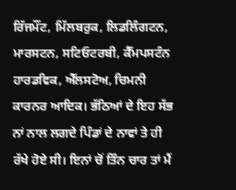ਰਿੱਜਮੌਂਟ, ਮਿੱਲਬਰੁਕ, ਲਿਡਲਿੰਗਟਨ, ਮਾਰਸਟਨ, ਸਟਿਓਟਰਬੀ, ਕੈੱਮਪਸਟੰਨ ਹਾਰਡਵਿਕ, ਐੱਲਸਟੋਅ, ਚਿਮਨੀ ਕਾਰਨਰ ਆਦਿਕ। ਭੱਠਿਆਂ ਦੇ ਇਹ ਸੱਭ ਨਾਂ ਨਾਲ ਲਗਦੇ ਪਿੰਡਾਂ ਦੇ ਨਾਵਾਂ ਤੇ ਹੀ ਰੱਖੇ ਹੋਏ ਸੀ। ਇਨਾਂ ਚੋਂ ਤਿੰਨ ਚਾਰ ਤਾਂ ਮੈਂ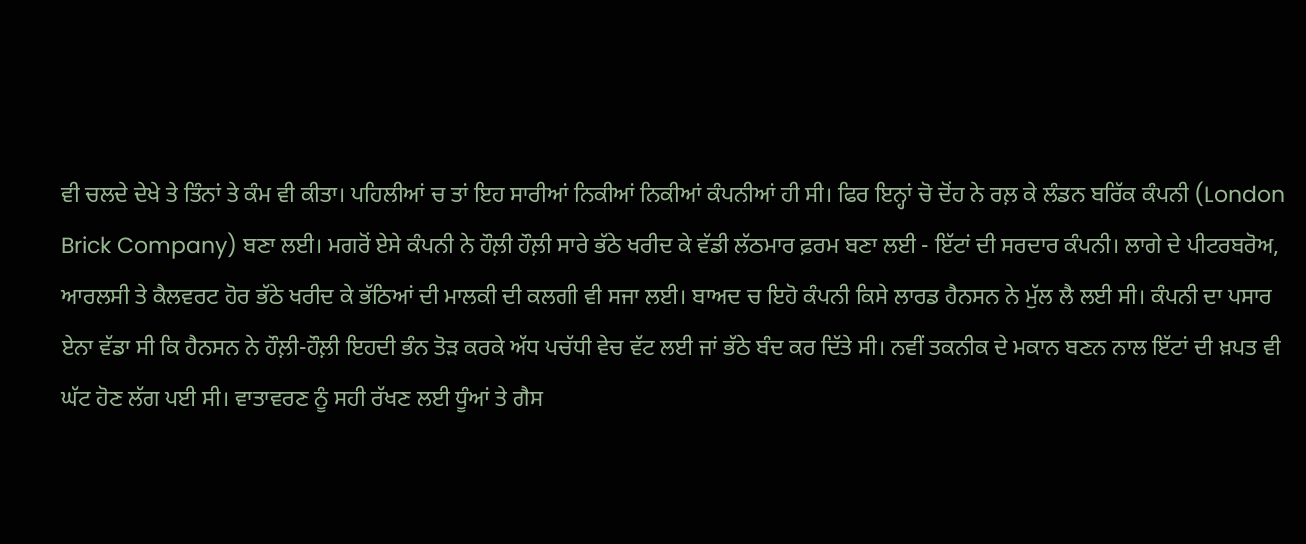ਵੀ ਚਲਦੇ ਦੇਖੇ ਤੇ ਤਿੰਨਾਂ ਤੇ ਕੰਮ ਵੀ ਕੀਤਾ। ਪਹਿਲੀਆਂ ਚ ਤਾਂ ਇਹ ਸਾਰੀਆਂ ਨਿਕੀਆਂ ਨਿਕੀਆਂ ਕੰਪਨੀਆਂ ਹੀ ਸੀ। ਫਿਰ ਇਨ੍ਹਾਂ ਚੋ ਦੋਂਹ ਨੇ ਰਲ਼ ਕੇ ਲੰਡਨ ਬਰਿੱਕ ਕੰਪਨੀ (London Brick Company) ਬਣਾ ਲਈ। ਮਗਰੋਂ ਏਸੇ ਕੰਪਨੀ ਨੇ ਹੌਲ਼ੀ ਹੌਲ਼ੀ ਸਾਰੇ ਭੱਠੇ ਖਰੀਦ ਕੇ ਵੱਡੀ ਲੱਠਮਾਰ ਫ਼ਰਮ ਬਣਾ ਲਈ - ਇੱਟਾਂ ਦੀ ਸਰਦਾਰ ਕੰਪਨੀ। ਲਾਗੇ ਦੇ ਪੀਟਰਬਰੋਅ, ਆਰਲਸੀ ਤੇ ਕੈਲਵਰਟ ਹੋਰ ਭੱਠੇ ਖਰੀਦ ਕੇ ਭੱਠਿਆਂ ਦੀ ਮਾਲਕੀ ਦੀ ਕਲਗੀ ਵੀ ਸਜਾ ਲਈ। ਬਾਅਦ ਚ ਇਹੋ ਕੰਪਨੀ ਕਿਸੇ ਲਾਰਡ ਹੈਨਸਨ ਨੇ ਮੁੱਲ ਲੈ ਲਈ ਸੀ। ਕੰਪਨੀ ਦਾ ਪਸਾਰ ਏਨਾ ਵੱਡਾ ਸੀ ਕਿ ਹੈਨਸਨ ਨੇ ਹੌਲ਼ੀ-ਹੌਲ਼ੀ ਇਹਦੀ ਭੰਨ ਤੋੜ ਕਰਕੇ ਅੱਧ ਪਚੱਧੀ ਵੇਚ ਵੱਟ ਲਈ ਜਾਂ ਭੱਠੇ ਬੰਦ ਕਰ ਦਿੱਤੇ ਸੀ। ਨਵੀਂ ਤਕਨੀਕ ਦੇ ਮਕਾਨ ਬਣਨ ਨਾਲ ਇੱਟਾਂ ਦੀ ਖ਼ਪਤ ਵੀ ਘੱਟ ਹੋਣ ਲੱਗ ਪਈ ਸੀ। ਵਾਤਾਵਰਣ ਨੂੰ ਸਹੀ ਰੱਖਣ ਲਈ ਧੂੰਆਂ ਤੇ ਗੈਸ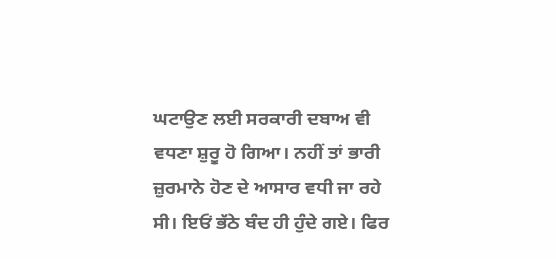ਘਟਾਉਣ ਲਈ ਸਰਕਾਰੀ ਦਬਾਅ ਵੀ ਵਧਣਾ ਸ਼ੁਰੂ ਹੋ ਗਿਆ। ਨਹੀਂ ਤਾਂ ਭਾਰੀ ਜ਼ੁਰਮਾਨੇ ਹੋਣ ਦੇ ਆਸਾਰ ਵਧੀ ਜਾ ਰਹੇ ਸੀ। ਇਓਂ ਭੱਠੇ ਬੰਦ ਹੀ ਹੁੰਦੇ ਗਏ। ਫਿਰ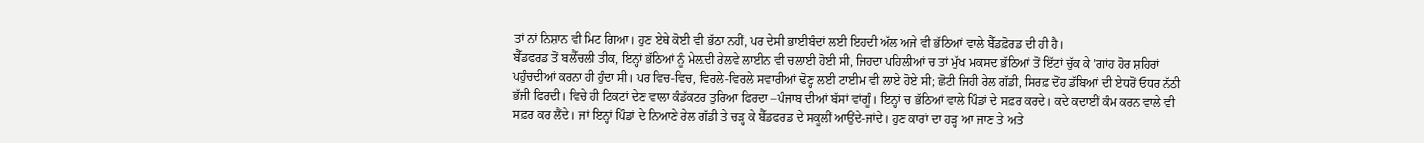ਤਾਂ ਨਾਂ ਨਿਸ਼ਾਨ ਵੀ ਮਿਟ ਗਿਆ। ਹੁਣ ਏਥੇ ਕੋਈ ਵੀ ਭੱਠਾ ਨਹੀਂ, ਪਰ ਦੇਸੀ ਭਾਈਬੰਦਾਂ ਲਈ ਇਹਦੀ ਅੱਲ ਅਜੇ ਵੀ ਭੱਠਿਆਂ ਵਾਲੇ ਬੈੱਡਫ਼ੋਰਡ ਦੀ ਹੀ ਹੈ।
ਬੈੱਡਫਰਡ ਤੋਂ ਬਲੈੱਚਲੀ ਤੀਕ, ਇਨ੍ਹਾਂ ਭੱਠਿਆਂ ਨੂੰ ਮੇਲ਼ਦੀ ਰੇਲਵੇ ਲਾਈਨ ਵੀ ਚਲਾਈ ਹੋਈ ਸੀ, ਜਿਹਦਾ ਪਹਿਲੀਆਂ ਚ ਤਾਂ ਮੁੱਖ ਮਕਸਦ ਭੱਠਿਆਂ ਤੋਂ ਇੱਟਾਂ ਚੁੱਕ ਕੇ ’ਗਾਂਹ ਹੋਰ ਸ਼ਹਿਰਾਂ ਪਹੁੰਚਦੀਆਂ ਕਰਨਾ ਹੀ ਹੁੰਦਾ ਸੀ। ਪਰ ਵਿਚ-ਵਿਚ, ਵਿਰਲੇ-ਵਿਰਲੇ ਸਵਾਰੀਆਂ ਢੋਣ੍ਹ ਲਈ ਟਾਈਮ ਵੀ ਲਾਏ ਹੋਏ ਸੀ; ਛੋਟੀ ਜਿਹੀ ਰੇਲ ਗੱਡੀ, ਸਿਰਫ਼ ਦੋਂਹ ਡੱਬਿਆਂ ਦੀ ਏਧਰੋਂ ਓਧਰ ਨੱਠੀ ਭੱਜੀ ਫਿਰਦੀ। ਵਿਚੇ ਹੀ ਟਿਕਟਾਂ ਦੇਣ ਵਾਲਾ ਕੰਡੱਕਟਰ ਤੁਰਿਆ ਫਿਰਦਾ –ਪੰਜਾਬ ਦੀਆਂ ਬੱਸਾਂ ਵਾਂਗੂੰ। ਇਨ੍ਹਾਂ ਚ ਭੱਠਿਆਂ ਵਾਲੇ ਪਿੰਡਾਂ ਦੇ ਸਫ਼ਰ ਕਰਦੇ। ਕਦੇ ਕਦਾਈਂ ਕੰਮ ਕਰਨ ਵਾਲੇ ਵੀ ਸਫ਼ਰ ਕਰ ਲੈਂਦੇ। ਜਾਂ ਇਨ੍ਹਾਂ ਪਿੰਡਾਂ ਦੇ ਨਿਆਣੇ ਰੇਲ ਗੱਡੀ ਤੇ ਚੜ੍ਹ ਕੇ ਬੈੱਡਫਰਡ ਦੇ ਸਕੂਲੀਂ ਆਉਂਦੇ-ਜਾਂਦੇ। ਹੁਣ ਕਾਰਾਂ ਦਾ ਹੜ੍ਹ ਆ ਜਾਣ ਤੇ ਅਤੇ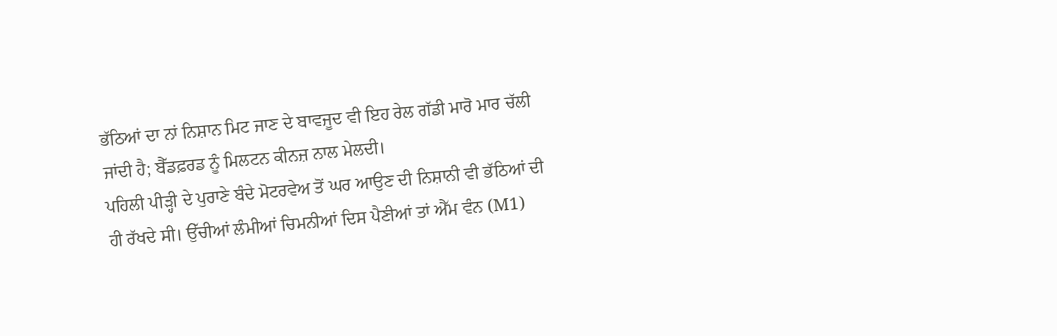ਭੱਠਿਆਂ ਦਾ ਨਾਂ ਨਿਸ਼ਾਨ ਮਿਟ ਜਾਣ ਦੇ ਬਾਵਜੂਦ ਵੀ ਇਹ ਰੇਲ ਗੱਡੀ ਮਾਰੋ ਮਾਰ ਚੱਲੀ ਜਾਂਦੀ ਹੈ; ਬੈੱਡਫ਼ਰਡ ਨੂੰ ਮਿਲਟਨ ਕੀਨਜ਼ ਨਾਲ ਮੇਲਦੀ।
ਪਹਿਲੀ ਪੀੜ੍ਹੀ ਦੇ ਪੁਰਾਣੇ ਬੰਦੇ ਮੋਟਰਵੇਅ ਤੋਂ ਘਰ ਆਉਣ ਦੀ ਨਿਸ਼ਾਨੀ ਵੀ ਭੱਠਿਆਂ ਦੀ ਹੀ ਰੱਖਦੇ ਸੀ। ਉੱਚੀਆਂ ਲੰਮੀਆਂ ਚਿਮਨੀਆਂ ਦਿਸ ਪੈਣੀਆਂ ਤਾਂ ਐੱਮ ਵੰਨ (M1)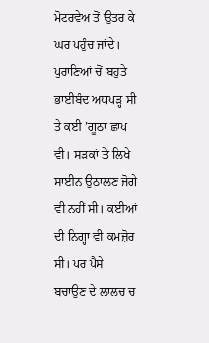ਮੋਟਰਵੇਅ ਤੋਂ ਉਤਰ ਕੇ ਘਰ ਪਹੁੰਚ ਜਾਂਦੇ। ਪੁਰਾਣਿਆਂ ਚੋਂ ਬਹੁਤੇ ਭਾਈਬੰਦ ਅਧਪੜ੍ਹ ਸੀ ਤੇ ਕਈ ’ਗੂਠਾ ਛਾਪ ਵੀ। ਸੜਕਾਂ ਤੇ ਲਿਖੇ ਸਾਈਨ ਉਠਾਲਣ ਜੋਗੇ ਵੀ ਨਹੀਂ ਸੀ। ਕਈਆਂ ਦੀ ਨਿਗ੍ਹਾ ਵੀ ਕਮਜ਼ੋਰ ਸੀ। ਪਰ ਪੈਸੇ ਬਚਾਉਣ ਦੇ ਲਾਲਚ ਚ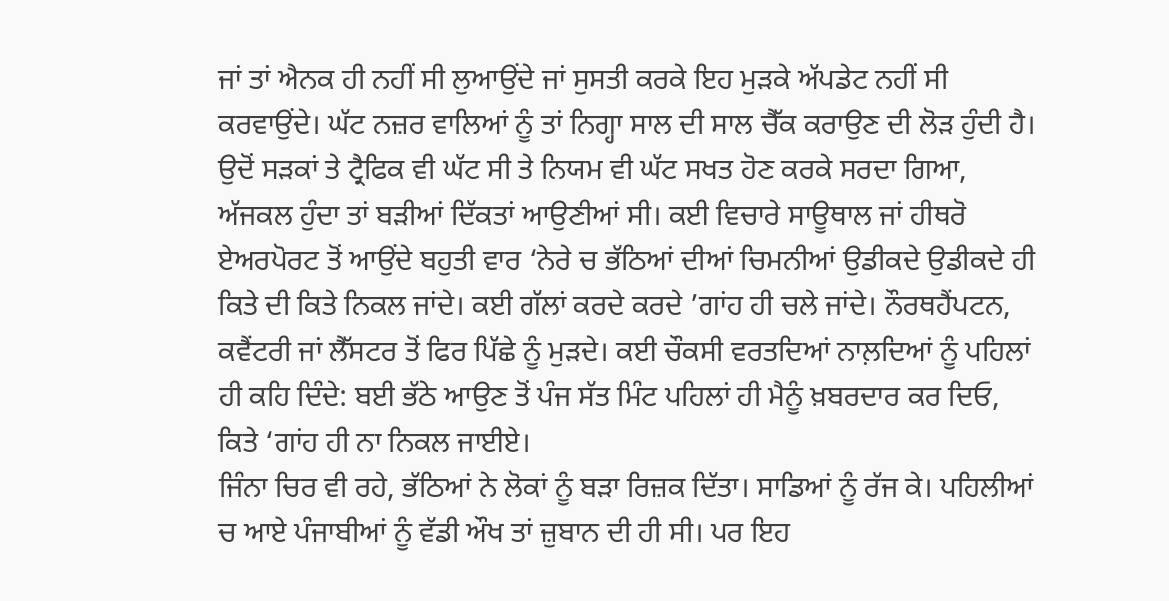ਜਾਂ ਤਾਂ ਐਨਕ ਹੀ ਨਹੀਂ ਸੀ ਲੁਆਉਂਦੇ ਜਾਂ ਸੁਸਤੀ ਕਰਕੇ ਇਹ ਮੁੜਕੇ ਅੱਪਡੇਟ ਨਹੀਂ ਸੀ ਕਰਵਾਉਂਦੇ। ਘੱਟ ਨਜ਼ਰ ਵਾਲਿਆਂ ਨੂੰ ਤਾਂ ਨਿਗ੍ਹਾ ਸਾਲ ਦੀ ਸਾਲ ਚੈੱਕ ਕਰਾਉਣ ਦੀ ਲੋੜ ਹੁੰਦੀ ਹੈ। ਉਦੋਂ ਸੜਕਾਂ ਤੇ ਟ੍ਰੈਫਿਕ ਵੀ ਘੱਟ ਸੀ ਤੇ ਨਿਯਮ ਵੀ ਘੱਟ ਸਖਤ ਹੋਣ ਕਰਕੇ ਸਰਦਾ ਗਿਆ, ਅੱਜਕਲ ਹੁੰਦਾ ਤਾਂ ਬੜੀਆਂ ਦਿੱਕਤਾਂ ਆਉਣੀਆਂ ਸੀ। ਕਈ ਵਿਚਾਰੇ ਸਾਊਥਾਲ ਜਾਂ ਹੀਥਰੋ ਏਅਰਪੋਰਟ ਤੋਂ ਆਉਂਦੇ ਬਹੁਤੀ ਵਾਰ ‘ਨੇਰੇ ਚ ਭੱਠਿਆਂ ਦੀਆਂ ਚਿਮਨੀਆਂ ਉਡੀਕਦੇ ਉਡੀਕਦੇ ਹੀ ਕਿਤੇ ਦੀ ਕਿਤੇ ਨਿਕਲ ਜਾਂਦੇ। ਕਈ ਗੱਲਾਂ ਕਰਦੇ ਕਰਦੇ ’ਗਾਂਹ ਹੀ ਚਲੇ ਜਾਂਦੇ। ਨੌਰਥਹੈਂਪਟਨ, ਕਵੈਂਟਰੀ ਜਾਂ ਲੈੱਸਟਰ ਤੋਂ ਫਿਰ ਪਿੱਛੇ ਨੂੰ ਮੁੜਦੇ। ਕਈ ਚੌਕਸੀ ਵਰਤਦਿਆਂ ਨਾਲ਼ਦਿਆਂ ਨੂੰ ਪਹਿਲਾਂ ਹੀ ਕਹਿ ਦਿੰਦੇ: ਬਈ ਭੱਠੇ ਆਉਣ ਤੋਂ ਪੰਜ ਸੱਤ ਮਿੰਟ ਪਹਿਲਾਂ ਹੀ ਮੈਨੂੰ ਖ਼ਬਰਦਾਰ ਕਰ ਦਿਓ, ਕਿਤੇ ‘ਗਾਂਹ ਹੀ ਨਾ ਨਿਕਲ ਜਾਈਏ।
ਜਿੰਨਾ ਚਿਰ ਵੀ ਰਹੇ, ਭੱਠਿਆਂ ਨੇ ਲੋਕਾਂ ਨੂੰ ਬੜਾ ਰਿਜ਼ਕ ਦਿੱਤਾ। ਸਾਡਿਆਂ ਨੂੰ ਰੱਜ ਕੇ। ਪਹਿਲੀਆਂ ਚ ਆਏ ਪੰਜਾਬੀਆਂ ਨੂੰ ਵੱਡੀ ਔਖ ਤਾਂ ਜ਼ੁਬਾਨ ਦੀ ਹੀ ਸੀ। ਪਰ ਇਹ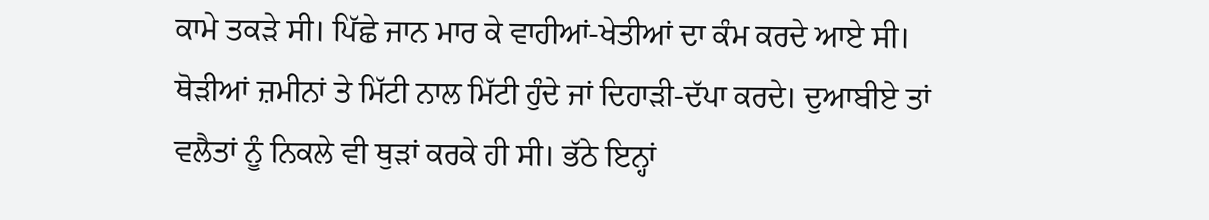ਕਾਮੇ ਤਕੜੇ ਸੀ। ਪਿੱਛੇ ਜਾਨ ਮਾਰ ਕੇ ਵਾਹੀਆਂ-ਖੇਤੀਆਂ ਦਾ ਕੰਮ ਕਰਦੇ ਆਏ ਸੀ। ਥੋੜੀਆਂ ਜ਼ਮੀਨਾਂ ਤੇ ਮਿੱਟੀ ਨਾਲ ਮਿੱਟੀ ਹੁੰਦੇ ਜਾਂ ਦਿਹਾੜੀ-ਦੱਪਾ ਕਰਦੇ। ਦੁਆਬੀਏ ਤਾਂ ਵਲੈਤਾਂ ਨੂੰ ਨਿਕਲੇ ਵੀ ਥੁੜਾਂ ਕਰਕੇ ਹੀ ਸੀ। ਭੱਠੇ ਇਨ੍ਹਾਂ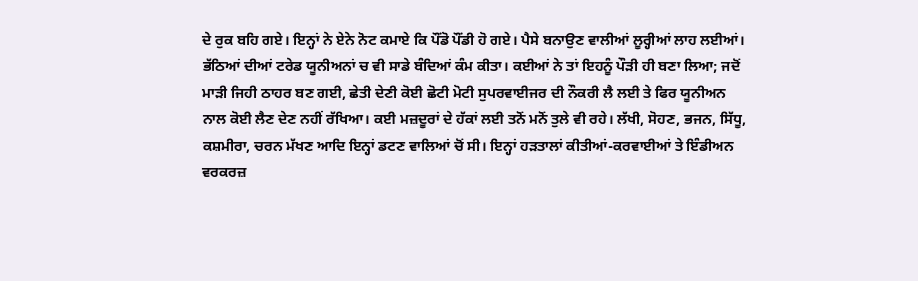ਦੇ ਰੁਕ ਬਹਿ ਗਏ। ਇਨ੍ਹਾਂ ਨੇ ਏਨੇ ਨੋਟ ਕਮਾਏ ਕਿ ਪੌਂਡੋ ਪੌਂਡੀ ਹੋ ਗਏ। ਪੈਸੇ ਬਨਾਉਣ ਵਾਲੀਆਂ ਲੂਰ੍ਹੀਆਂ ਲਾਹ ਲਈਆਂ।
ਭੱਠਿਆਂ ਦੀਆਂ ਟਰੇਡ ਯੂਨੀਅਨਾਂ ਚ ਵੀ ਸਾਡੇ ਬੰਦਿਆਂ ਕੰਮ ਕੀਤਾ। ਕਈਆਂ ਨੇ ਤਾਂ ਇਹਨੂੰ ਪੌੜੀ ਹੀ ਬਣਾ ਲਿਆ; ਜਦੋਂ ਮਾੜੀ ਜਿਹੀ ਠਾਹਰ ਬਣ ਗਈ, ਛੇਤੀ ਦੇਣੀ ਕੋਈ ਛੋਟੀ ਮੋਟੀ ਸੁਪਰਵਾਈਜਰ ਦੀ ਨੌਕਰੀ ਲੈ ਲਈ ਤੇ ਫਿਰ ਯੂਨੀਅਨ ਨਾਲ ਕੋਈ ਲੈਣ ਦੇਣ ਨਹੀਂ ਰੱਖਿਆ। ਕਈ ਮਜ਼ਦੂਰਾਂ ਦੇ ਹੱਕਾਂ ਲਈ ਤਨੋਂ ਮਨੋਂ ਤੁਲੇ ਵੀ ਰਹੇ। ਲੱਖੀ, ਸੋਹਣ, ਭਜਨ, ਸਿੱਧੂ, ਕਸ਼ਮੀਰਾ, ਚਰਨ ਮੱਖਣ ਆਦਿ ਇਨ੍ਹਾਂ ਡਟਣ ਵਾਲਿਆਂ ਚੋਂ ਸੀ। ਇਨ੍ਹਾਂ ਹੜਤਾਲਾਂ ਕੀਤੀਆਂ-ਕਰਵਾਈਆਂ ਤੇ ਇੰਡੀਅਨ ਵਰਕਰਜ਼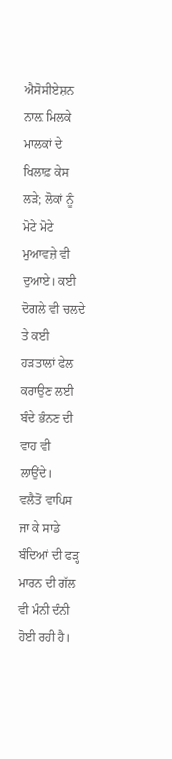ਐਸੋਸੀਏਸ਼ਨ ਨਾਲ਼ ਮਿਲਕੇ ਮਾਲਕਾਂ ਦੇ ਖਿਲਾਫ਼ ਕੇਸ ਲੜੇ; ਲੋਕਾਂ ਨੂੰ ਮੋਟੇ ਮੋਟੇ ਮੁਆਵਜ਼ੇ ਵੀ ਦੁਆਏ। ਕਈ ਦੋਗਲੇ ਵੀ ਚਲਦੇ ਤੇ ਕਈ ਹੜਤਾਲਾਂ ਫੇਲ ਕਰਾਉਣ ਲਈ ਬੰਦੇ ਭੰਨਣ ਦੀ ਵਾਹ ਵੀ ਲਾਉਂਦੇ।
ਵਲੈਤੋਂ ਵਾਪਿਸ ਜਾ ਕੇ ਸਾਡੇ ਬੰਦਿਆਂ ਦੀ ਫੜ੍ਹ ਮਾਰਨ ਦੀ ਗੱਲ ਵੀ ਮੰਨੀ ਦੰਨੀ ਹੋਈ ਰਹੀ ਹੈ।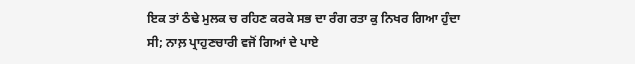ਇਕ ਤਾਂ ਠੰਢੇ ਮੁਲਕ ਚ ਰਹਿਣ ਕਰਕੇ ਸਭ ਦਾ ਰੰਗ ਰਤਾ ਕੁ ਨਿਖਰ ਗਿਆ ਹੁੰਦਾ ਸੀ; ਨਾਲ਼ ਪ੍ਰਾਹੁਣਚਾਰੀ ਵਜੋਂ ਗਿਆਂ ਦੇ ਪਾਏ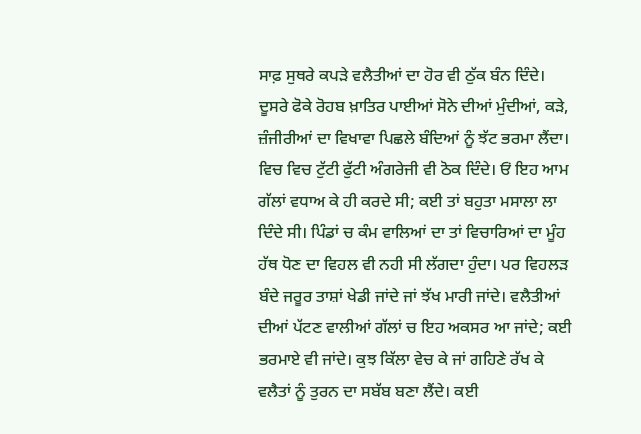ਸਾਫ਼ ਸੁਥਰੇ ਕਪੜੇ ਵਲੈਤੀਆਂ ਦਾ ਹੋਰ ਵੀ ਠੁੱਕ ਬੰਨ ਦਿੰਦੇ। ਦੂਸਰੇ ਫੋਕੇ ਰੋਹਬ ਖ਼ਾਤਿਰ ਪਾਈਆਂ ਸੋਨੇ ਦੀਆਂ ਮੁੰਦੀਆਂ, ਕੜੇ, ਜ਼ੰਜੀਰੀਆਂ ਦਾ ਵਿਖਾਵਾ ਪਿਛਲੇ ਬੰਦਿਆਂ ਨੂੰ ਝੱਟ ਭਰਮਾ ਲੈਂਦਾ। ਵਿਚ ਵਿਚ ਟੁੱਟੀ ਫੁੱਟੀ ਅੰਗਰੇਜੀ ਵੀ ਠੋਕ ਦਿੰਦੇ। ਓਂ ਇਹ ਆਮ ਗੱਲਾਂ ਵਧਾਅ ਕੇ ਹੀ ਕਰਦੇ ਸੀ; ਕਈ ਤਾਂ ਬਹੁਤਾ ਮਸਾਲਾ ਲਾ ਦਿੰਦੇ ਸੀ। ਪਿੰਡਾਂ ਚ ਕੰਮ ਵਾਲਿਆਂ ਦਾ ਤਾਂ ਵਿਚਾਰਿਆਂ ਦਾ ਮੂੰਹ ਹੱਥ ਧੋਣ ਦਾ ਵਿਹਲ ਵੀ ਨਹੀ ਸੀ ਲੱਗਦਾ ਹੁੰਦਾ। ਪਰ ਵਿਹਲੜ ਬੰਦੇ ਜਰੂਰ ਤਾਸ਼ਾਂ ਖੇਡੀ ਜਾਂਦੇ ਜਾਂ ਝੱਖ ਮਾਰੀ ਜਾਂਦੇ। ਵਲੈਤੀਆਂ ਦੀਆਂ ਪੱਟਣ ਵਾਲੀਆਂ ਗੱਲਾਂ ਚ ਇਹ ਅਕਸਰ ਆ ਜਾਂਦੇ; ਕਈ ਭਰਮਾਏ ਵੀ ਜਾਂਦੇ। ਕੁਝ ਕਿੱਲਾ ਵੇਚ ਕੇ ਜਾਂ ਗਹਿਣੇ ਰੱਖ ਕੇ ਵਲੈਤਾਂ ਨੂੰ ਤੁਰਨ ਦਾ ਸਬੱਬ ਬਣਾ ਲੈਂਦੇ। ਕਈ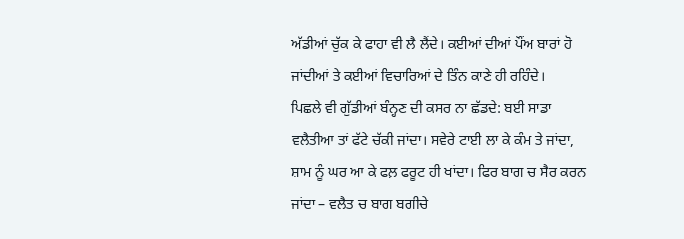ਅੱਡੀਆਂ ਚੁੱਕ ਕੇ ਫਾਹਾ ਵੀ ਲੈ ਲੈਂਦੇ। ਕਈਆਂ ਦੀਆਂ ਪੌਂਅ ਬਾਰਾਂ ਹੋ ਜਾਂਦੀਆਂ ਤੇ ਕਈਆਂ ਵਿਚਾਰਿਆਂ ਦੇ ਤਿੰਨ ਕਾਣੇ ਹੀ ਰਹਿੰਦੇ।
ਪਿਛਲੇ ਵੀ ਗੁੱਡੀਆਂ ਬੰਨ੍ਹਣ ਦੀ ਕਸਰ ਨਾ ਛੱਡਦੇ: ਬਈ ਸਾਡਾ ਵਲੈਤੀਆ ਤਾਂ ਫੱਟੇ ਚੱਕੀ ਜਾਂਦਾ। ਸਵੇਰੇ ਟਾਈ ਲਾ ਕੇ ਕੰਮ ਤੇ ਜਾਂਦਾ, ਸ਼ਾਮ ਨੂੰ ਘਰ ਆ ਕੇ ਫਲ਼ ਫਰੂਟ ਹੀ ਖਾਂਦਾ। ਫਿਰ ਬਾਗ ਚ ਸੈਰ ਕਰਨ ਜਾਂਦਾ – ਵਲੈਤ ਚ ਬਾਗ ਬਗੀਚੇ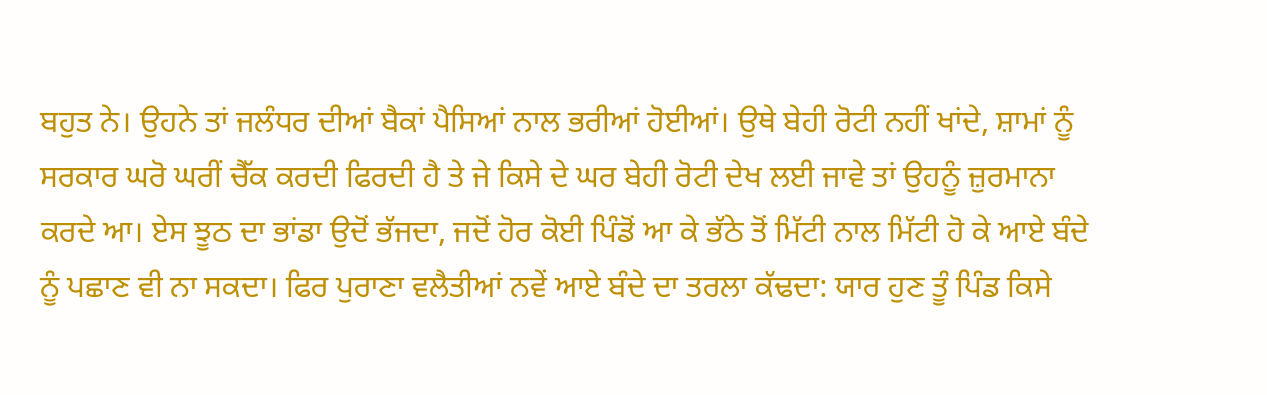ਬਹੁਤ ਨੇ। ਉਹਨੇ ਤਾਂ ਜਲੰਧਰ ਦੀਆਂ ਬੈਕਾਂ ਪੈਸਿਆਂ ਨਾਲ ਭਰੀਆਂ ਹੋਈਆਂ। ਉਥੇ ਬੇਹੀ ਰੋਟੀ ਨਹੀਂ ਖਾਂਦੇ, ਸ਼ਾਮਾਂ ਨੂੰ ਸਰਕਾਰ ਘਰੋ ਘਰੀਂ ਚੈੱਕ ਕਰਦੀ ਫਿਰਦੀ ਹੈ ਤੇ ਜੇ ਕਿਸੇ ਦੇ ਘਰ ਬੇਹੀ ਰੋਟੀ ਦੇਖ ਲਈ ਜਾਵੇ ਤਾਂ ਉਹਨੂੰ ਜ਼ੁਰਮਾਨਾ ਕਰਦੇ ਆ। ਏਸ ਝੂਠ ਦਾ ਭਾਂਡਾ ਉਦੋਂ ਭੱਜਦਾ, ਜਦੋਂ ਹੋਰ ਕੋਈ ਪਿੰਡੋਂ ਆ ਕੇ ਭੱਠੇ ਤੋਂ ਮਿੱਟੀ ਨਾਲ ਮਿੱਟੀ ਹੋ ਕੇ ਆਏ ਬੰਦੇ ਨੂੰ ਪਛਾਣ ਵੀ ਨਾ ਸਕਦਾ। ਫਿਰ ਪੁਰਾਣਾ ਵਲੈਤੀਆਂ ਨਵੇਂ ਆਏ ਬੰਦੇ ਦਾ ਤਰਲਾ ਕੱਢਦਾ: ਯਾਰ ਹੁਣ ਤੂੰ ਪਿੰਡ ਕਿਸੇ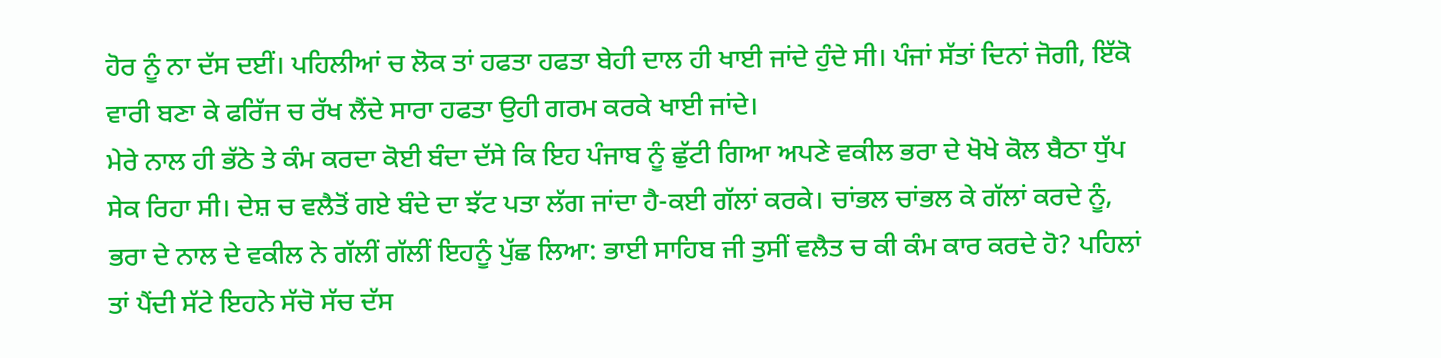ਹੋਰ ਨੂੰ ਨਾ ਦੱਸ ਦਈਂ। ਪਹਿਲੀਆਂ ਚ ਲੋਕ ਤਾਂ ਹਫਤਾ ਹਫਤਾ ਬੇਹੀ ਦਾਲ ਹੀ ਖਾਈ ਜਾਂਦੇ ਹੁੰਦੇ ਸੀ। ਪੰਜਾਂ ਸੱਤਾਂ ਦਿਨਾਂ ਜੋਗੀ, ਇੱਕੋ ਵਾਰੀ ਬਣਾ ਕੇ ਫਰਿੱਜ ਚ ਰੱਖ ਲੈਂਦੇ ਸਾਰਾ ਹਫਤਾ ਉਹੀ ਗਰਮ ਕਰਕੇ ਖਾਈ ਜਾਂਦੇ।
ਮੇਰੇ ਨਾਲ ਹੀ ਭੱਠੇ ਤੇ ਕੰਮ ਕਰਦਾ ਕੋਈ ਬੰਦਾ ਦੱਸੇ ਕਿ ਇਹ ਪੰਜਾਬ ਨੂੰ ਛੁੱਟੀ ਗਿਆ ਅਪਣੇ ਵਕੀਲ ਭਰਾ ਦੇ ਖੋਖੇ ਕੋਲ ਬੈਠਾ ਧੁੱਪ ਸੇਕ ਰਿਹਾ ਸੀ। ਦੇਸ਼ ਚ ਵਲੈਤੋਂ ਗਏ ਬੰਦੇ ਦਾ ਝੱਟ ਪਤਾ ਲੱਗ ਜਾਂਦਾ ਹੈ-ਕਈ ਗੱਲਾਂ ਕਰਕੇ। ਚਾਂਭਲ ਚਾਂਭਲ ਕੇ ਗੱਲਾਂ ਕਰਦੇ ਨੂੰ, ਭਰਾ ਦੇ ਨਾਲ ਦੇ ਵਕੀਲ ਨੇ ਗੱਲੀਂ ਗੱਲੀਂ ਇਹਨੂੰ ਪੁੱਛ ਲਿਆ: ਭਾਈ ਸਾਹਿਬ ਜੀ ਤੁਸੀਂ ਵਲੈਤ ਚ ਕੀ ਕੰਮ ਕਾਰ ਕਰਦੇ ਹੋ? ਪਹਿਲਾਂ ਤਾਂ ਪੈਂਦੀ ਸੱਟੇ ਇਹਨੇ ਸੱਚੋ ਸੱਚ ਦੱਸ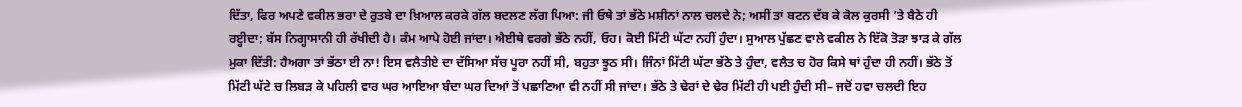ਦਿੱਤਾ, ਫਿਰ ਅਪਣੇ ਵਕੀਲ ਭਰਾ ਦੇ ਰੁਤਬੇ ਦਾ ਖ਼ਿਆਲ ਕਰਕੇ ਗੱਲ ਬਦਲਣ ਲੱਗ ਪਿਆ: ਜੀ ਓਥੇ ਤਾਂ ਭੱਠੇ ਮਸ਼ੀਨਾਂ ਨਾਲ ਚਲਦੇ ਨੇ; ਅਸੀਂ ਤਾਂ ਬਟਨ ਦੱਬ ਕੇ ਕੋਲ ਕੁਰਸੀ ’ਤੇ ਬੈਠੇ ਹੀ ਰੲ੍ਹੀਦਾ; ਬੱਸ ਨਿਗ੍ਹਾਸਾਨੀ ਹੀ ਰੱਖੀਦੀ ਹੈ। ਕੰਮ ਆਪੇ ਹੋਈ ਜਾਂਦਾ। ਐਈਥੇ ਵਰਗੇ ਭੱਠੇ ਨਹੀਂ, ਓਹ। ਕੋਈ ਮਿੱਟੀ ਘੱਟਾ ਨਹੀਂ ਹੁੰਦਾ। ਸੁਆਲ ਪੁੱਛਣ ਵਾਲੇ ਵਕੀਲ ਨੇ ਇੱਕੋ ਤੋੜਾ ਝਾੜ ਕੇ ਗੱਲ ਮੁਕਾ ਦਿੱਤੀ: ਹੈਅਗਾ ਤਾਂ ਭੱਠਾ ਈ ਨਾ! ਇਸ ਵਲੈਤੀਏ ਦਾ ਦੱਸਿਆ ਸੱਚ ਪੂਰਾ ਨਹੀਂ ਸੀ, ਬਹੁਤਾ ਝੂਠ ਸੀ। ਜਿੰਨਾਂ ਮਿੱਟੀ ਘੱਟਾ ਭੱਠੇ ਤੇ ਹੁੰਦਾ, ਵਲੈਤ ਚ ਹੋਰ ਕਿਸੇ ਥਾਂ ਹੁੰਦਾ ਹੀ ਨਹੀਂ। ਭੱਠੇ ਤੋਂ ਮਿੱਟੀ ਘੱਟੇ ਚ ਲਿਬੜ ਕੇ ਪਹਿਲੀ ਵਾਰ ਘਰ ਆਇਆ ਬੰਦਾ ਘਰ ਦਿਆਂ ਤੋਂ ਪਛਾਣਿਆ ਵੀ ਨਹੀਂ ਸੀ ਜਾਂਦਾ। ਭੱਠੇ ਤੇ ਢੇਰਾਂ ਦੇ ਢੇਰ ਮਿੱਟੀ ਹੀ ਪਈ ਹੁੰਦੀ ਸੀ– ਜਦੋਂ ਹਵਾ ਚਲਦੀ ਇਹ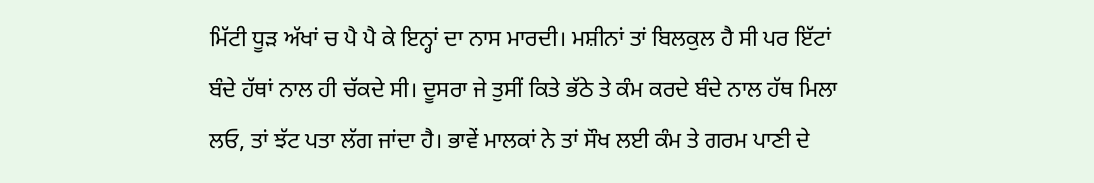ਮਿੱਟੀ ਧੂੜ ਅੱਖਾਂ ਚ ਪੈ ਪੈ ਕੇ ਇਨ੍ਹਾਂ ਦਾ ਨਾਸ ਮਾਰਦੀ। ਮਸ਼ੀਨਾਂ ਤਾਂ ਬਿਲਕੁਲ ਹੈ ਸੀ ਪਰ ਇੱਟਾਂ ਬੰਦੇ ਹੱਥਾਂ ਨਾਲ ਹੀ ਚੱਕਦੇ ਸੀ। ਦੂਸਰਾ ਜੇ ਤੁਸੀਂ ਕਿਤੇ ਭੱਠੇ ਤੇ ਕੰਮ ਕਰਦੇ ਬੰਦੇ ਨਾਲ ਹੱਥ ਮਿਲਾ ਲਓ, ਤਾਂ ਝੱਟ ਪਤਾ ਲੱਗ ਜਾਂਦਾ ਹੈ। ਭਾਵੇਂ ਮਾਲਕਾਂ ਨੇ ਤਾਂ ਸੌਖ ਲਈ ਕੰਮ ਤੇ ਗਰਮ ਪਾਣੀ ਦੇ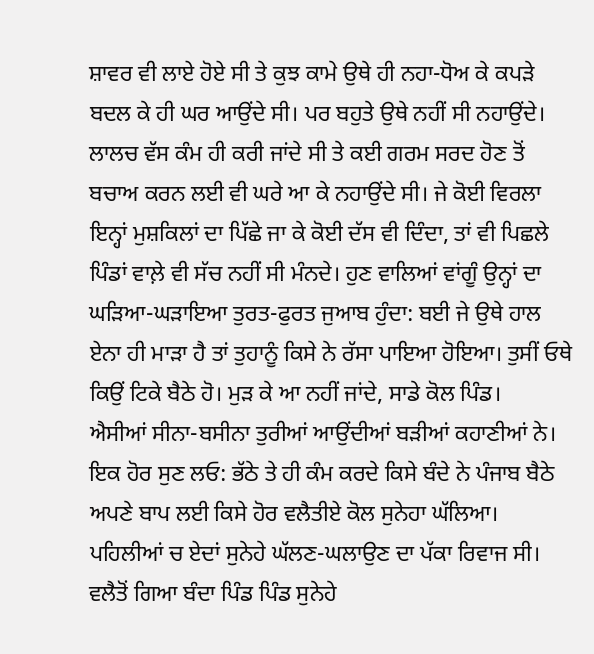ਸ਼ਾਵਰ ਵੀ ਲਾਏ ਹੋਏ ਸੀ ਤੇ ਕੁਝ ਕਾਮੇ ਉਥੇ ਹੀ ਨਹਾ-ਧੋਅ ਕੇ ਕਪੜੇ ਬਦਲ ਕੇ ਹੀ ਘਰ ਆਉਂਦੇ ਸੀ। ਪਰ ਬਹੁਤੇ ਉਥੇ ਨਹੀਂ ਸੀ ਨਹਾਉਂਦੇ। ਲਾਲਚ ਵੱਸ ਕੰਮ ਹੀ ਕਰੀ ਜਾਂਦੇ ਸੀ ਤੇ ਕਈ ਗਰਮ ਸਰਦ ਹੋਣ ਤੋਂ ਬਚਾਅ ਕਰਨ ਲਈ ਵੀ ਘਰੇ ਆ ਕੇ ਨਹਾਉਂਦੇ ਸੀ। ਜੇ ਕੋਈ ਵਿਰਲਾ ਇਨ੍ਹਾਂ ਮੁਸ਼ਕਿਲਾਂ ਦਾ ਪਿੱਛੇ ਜਾ ਕੇ ਕੋਈ ਦੱਸ ਵੀ ਦਿੰਦਾ, ਤਾਂ ਵੀ ਪਿਛਲੇ ਪਿੰਡਾਂ ਵਾਲ਼ੇ ਵੀ ਸੱਚ ਨਹੀਂ ਸੀ ਮੰਨਦੇ। ਹੁਣ ਵਾਲਿਆਂ ਵਾਂਗੂੰ ਉਨ੍ਹਾਂ ਦਾ ਘੜਿਆ-ਘੜਾਇਆ ਤੁਰਤ-ਫੁਰਤ ਜੁਆਬ ਹੁੰਦਾ: ਬਈ ਜੇ ਉਥੇ ਹਾਲ ਏਨਾ ਹੀ ਮਾੜਾ ਹੈ ਤਾਂ ਤੁਹਾਨੂੰ ਕਿਸੇ ਨੇ ਰੱਸਾ ਪਾਇਆ ਹੋਇਆ। ਤੁਸੀਂ ਓਥੇ ਕਿਉਂ ਟਿਕੇ ਬੈਠੇ ਹੋ। ਮੁੜ ਕੇ ਆ ਨਹੀਂ ਜਾਂਦੇ, ਸਾਡੇ ਕੋਲ ਪਿੰਡ।
ਐਸੀਆਂ ਸੀਨਾ-ਬਸੀਨਾ ਤੁਰੀਆਂ ਆਉਂਦੀਆਂ ਬੜੀਆਂ ਕਹਾਣੀਆਂ ਨੇ। ਇਕ ਹੋਰ ਸੁਣ ਲਓ: ਭੱਠੇ ਤੇ ਹੀ ਕੰਮ ਕਰਦੇ ਕਿਸੇ ਬੰਦੇ ਨੇ ਪੰਜਾਬ ਬੈਠੇ ਅਪਣੇ ਬਾਪ ਲਈ ਕਿਸੇ ਹੋਰ ਵਲੈਤੀਏ ਕੋਲ ਸੁਨੇਹਾ ਘੱਲਿਆ। ਪਹਿਲੀਆਂ ਚ ਏਦਾਂ ਸੁਨੇਹੇ ਘੱਲਣ-ਘਲਾਉਣ ਦਾ ਪੱਕਾ ਰਿਵਾਜ ਸੀ। ਵਲੈਤੋਂ ਗਿਆ ਬੰਦਾ ਪਿੰਡ ਪਿੰਡ ਸੁਨੇਹੇ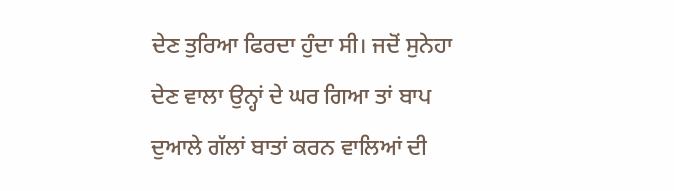ਦੇਣ ਤੁਰਿਆ ਫਿਰਦਾ ਹੁੰਦਾ ਸੀ। ਜਦੋਂ ਸੁਨੇਹਾ ਦੇਣ ਵਾਲਾ ਉਨ੍ਹਾਂ ਦੇ ਘਰ ਗਿਆ ਤਾਂ ਬਾਪ ਦੁਆਲੇ ਗੱਲਾਂ ਬਾਤਾਂ ਕਰਨ ਵਾਲਿਆਂ ਦੀ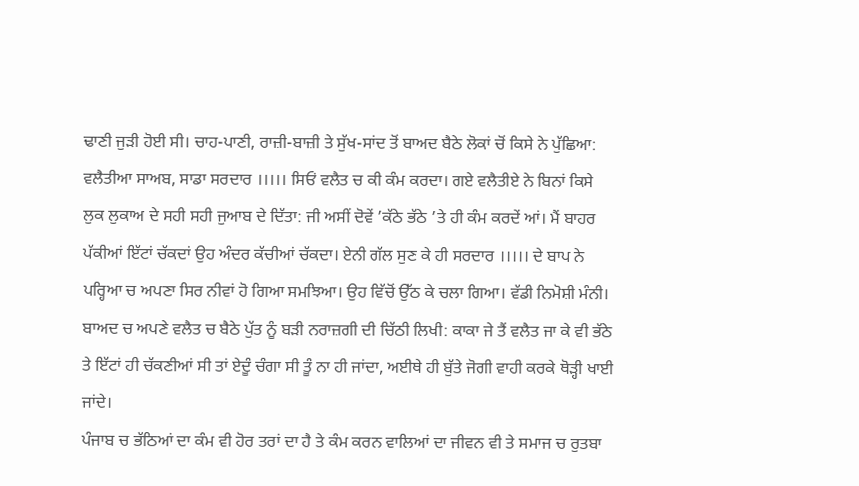ਢਾਣੀ ਜੁੜੀ ਹੋਈ ਸੀ। ਚਾਹ-ਪਾਣੀ, ਰਾਜ਼ੀ-ਬਾਜ਼ੀ ਤੇ ਸੁੱਖ-ਸਾਂਦ ਤੋਂ ਬਾਅਦ ਬੈਠੇ ਲੋਕਾਂ ਚੋਂ ਕਿਸੇ ਨੇ ਪੁੱਛਿਆ: ਵਲੈਤੀਆ ਸਾਅਬ, ਸਾਡਾ ਸਰਦਾਰ ।।।।। ਸਿਓਂ ਵਲੈਤ ਚ ਕੀ ਕੰਮ ਕਰਦਾ। ਗਏ ਵਲੈਤੀਏ ਨੇ ਬਿਨਾਂ ਕਿਸੇ ਲੁਕ ਲੁਕਾਅ ਦੇ ਸਹੀ ਸਹੀ ਜੁਆਬ ਦੇ ਦਿੱਤਾ: ਜੀ ਅਸੀਂ ਦੋਵੇਂ ’ਕੱਠੇ ਭੱਠੇ ’ਤੇ ਹੀ ਕੰਮ ਕਰਦੇਂ ਆਂ। ਮੈਂ ਬਾਹਰ ਪੱਕੀਆਂ ਇੱਟਾਂ ਚੱਕਦਾਂ ਉਹ ਅੰਦਰ ਕੱਚੀਆਂ ਚੱਕਦਾ। ਏਨੀ ਗੱਲ ਸੁਣ ਕੇ ਹੀ ਸਰਦਾਰ ।।।।। ਦੇ ਬਾਪ ਨੇ ਪਰ੍ਹਿਆ ਚ ਅਪਣਾ ਸਿਰ ਨੀਵਾਂ ਹੋ ਗਿਆ ਸਮਝਿਆ। ਉਹ ਵਿੱਚੋਂ ਉੱਠ ਕੇ ਚਲਾ ਗਿਆ। ਵੱਡੀ ਨਿਮੋਸ਼ੀ ਮੰਨੀ। ਬਾਅਦ ਚ ਅਪਣੇ ਵਲੈਤ ਚ ਬੈਠੇ ਪੁੱਤ ਨੂੰ ਬੜੀ ਨਰਾਜ਼ਗੀ ਦੀ ਚਿੱਠੀ ਲਿਖੀ: ਕਾਕਾ ਜੇ ਤੈਂ ਵਲੈਤ ਜਾ ਕੇ ਵੀ ਭੱਠੇ ਤੇ ਇੱਟਾਂ ਹੀ ਚੱਕਣੀਆਂ ਸੀ ਤਾਂ ਏਦੂੰ ਚੰਗਾ ਸੀ ਤੂੰ ਨਾ ਹੀ ਜਾਂਦਾ, ਅਈਥੇ ਹੀ ਬੁੱਤੇ ਜੋਗੀ ਵਾਹੀ ਕਰਕੇ ਥੋੜ੍ਹੀ ਖਾਈ ਜਾਂਦੇ।
ਪੰਜਾਬ ਚ ਭੱਠਿਆਂ ਦਾ ਕੰਮ ਵੀ ਹੋਰ ਤਰਾਂ ਦਾ ਹੈ ਤੇ ਕੰਮ ਕਰਨ ਵਾਲਿਆਂ ਦਾ ਜੀਵਨ ਵੀ ਤੇ ਸਮਾਜ ਚ ਰੁਤਬਾ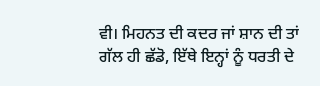ਵੀ। ਮਿਹਨਤ ਦੀ ਕਦਰ ਜਾਂ ਸ਼ਾਨ ਦੀ ਤਾਂ ਗੱਲ ਹੀ ਛੱਡੋ, ਇੱਥੇ ਇਨ੍ਹਾਂ ਨੂੰ ਧਰਤੀ ਦੇ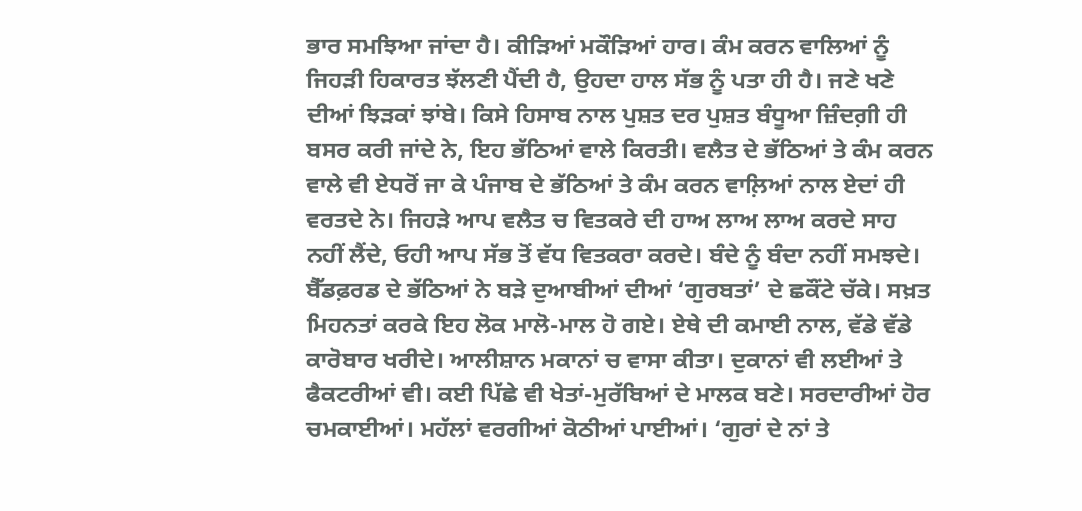ਭਾਰ ਸਮਝਿਆ ਜਾਂਦਾ ਹੈ। ਕੀੜਿਆਂ ਮਕੌੜਿਆਂ ਹਾਰ। ਕੰਮ ਕਰਨ ਵਾਲਿਆਂ ਨੂੰ ਜਿਹੜੀ ਹਿਕਾਰਤ ਝੱਲਣੀ ਪੈਂਦੀ ਹੈ, ਉਹਦਾ ਹਾਲ ਸੱਭ ਨੂੰ ਪਤਾ ਹੀ ਹੈ। ਜਣੇ ਖਣੇ ਦੀਆਂ ਝਿੜਕਾਂ ਝਾਂਬੇ। ਕਿਸੇ ਹਿਸਾਬ ਨਾਲ ਪੁਸ਼ਤ ਦਰ ਪੁਸ਼ਤ ਬੰਧੂਆ ਜ਼ਿੰਦਗ਼ੀ ਹੀ ਬਸਰ ਕਰੀ ਜਾਂਦੇ ਨੇ, ਇਹ ਭੱਠਿਆਂ ਵਾਲੇ ਕਿਰਤੀ। ਵਲੈਤ ਦੇ ਭੱਠਿਆਂ ਤੇ ਕੰਮ ਕਰਨ ਵਾਲੇ ਵੀ ਏਧਰੋਂ ਜਾ ਕੇ ਪੰਜਾਬ ਦੇ ਭੱਠਿਆਂ ਤੇ ਕੰਮ ਕਰਨ ਵਾਲ਼ਿਆਂ ਨਾਲ ਏਦਾਂ ਹੀ ਵਰਤਦੇ ਨੇ। ਜਿਹੜੇ ਆਪ ਵਲੈਤ ਚ ਵਿਤਕਰੇ ਦੀ ਹਾਅ ਲਾਅ ਲਾਅ ਕਰਦੇ ਸਾਹ ਨਹੀਂ ਲੈਂਦੇ, ਓਹੀ ਆਪ ਸੱਭ ਤੋਂ ਵੱਧ ਵਿਤਕਰਾ ਕਰਦੇ। ਬੰਦੇ ਨੂੰ ਬੰਦਾ ਨਹੀਂ ਸਮਝਦੇ।
ਬੈੱਡਫ਼ਰਡ ਦੇ ਭੱਠਿਆਂ ਨੇ ਬੜੇ ਦੁਆਬੀਆਂ ਦੀਆਂ ‘ਗੁਰਬਤਾਂ’ ਦੇ ਛਕੌਂਟੇ ਚੱਕੇ। ਸਖ਼ਤ ਮਿਹਨਤਾਂ ਕਰਕੇ ਇਹ ਲੋਕ ਮਾਲੋ-ਮਾਲ ਹੋ ਗਏ। ਏਥੇ ਦੀ ਕਮਾਈ ਨਾਲ, ਵੱਡੇ ਵੱਡੇ ਕਾਰੋਬਾਰ ਖਰੀਦੇ। ਆਲੀਸ਼ਾਨ ਮਕਾਨਾਂ ਚ ਵਾਸਾ ਕੀਤਾ। ਦੁਕਾਨਾਂ ਵੀ ਲਈਆਂ ਤੇ ਫੈਕਟਰੀਆਂ ਵੀ। ਕਈ ਪਿੱਛੇ ਵੀ ਖੇਤਾਂ-ਮੁਰੱਬਿਆਂ ਦੇ ਮਾਲਕ ਬਣੇ। ਸਰਦਾਰੀਆਂ ਹੋਰ ਚਮਕਾਈਆਂ। ਮਹੱਲਾਂ ਵਰਗੀਆਂ ਕੋਠੀਆਂ ਪਾਈਆਂ। ‘ਗੁਰਾਂ ਦੇ ਨਾਂ ਤੇ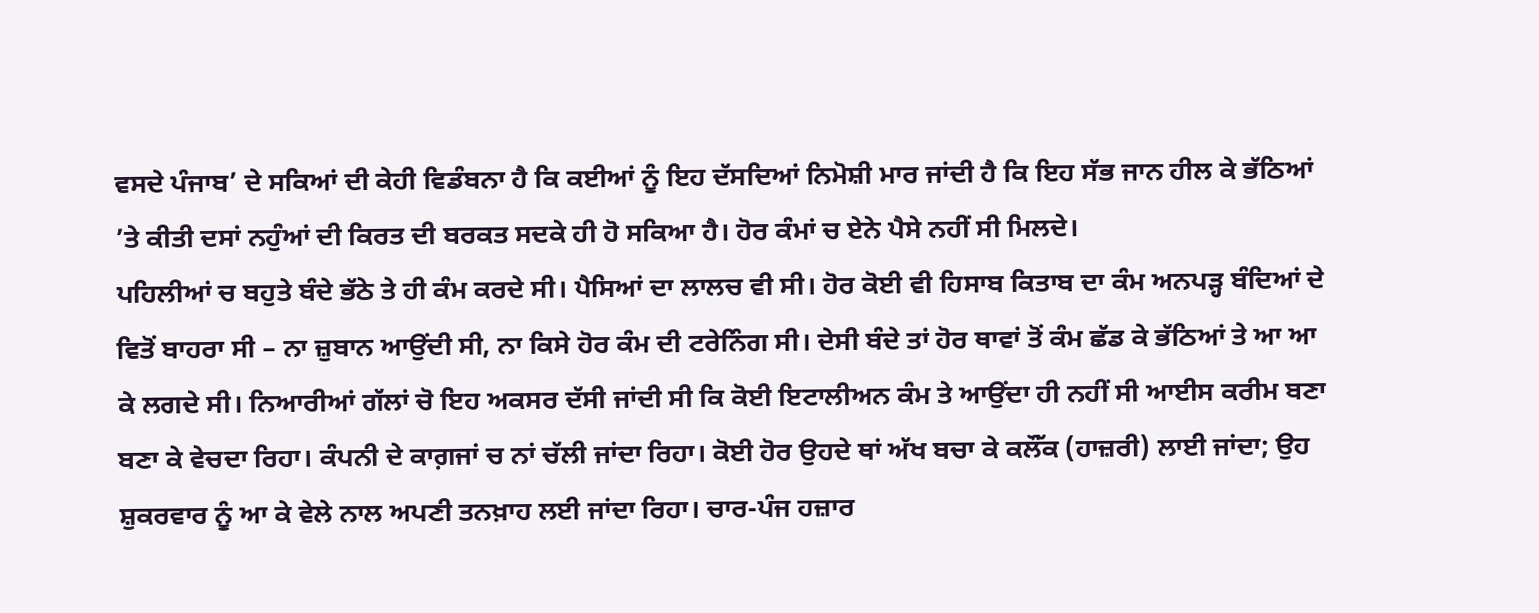ਵਸਦੇ ਪੰਜਾਬ’ ਦੇ ਸਕਿਆਂ ਦੀ ਕੇਹੀ ਵਿਡੰਬਨਾ ਹੈ ਕਿ ਕਈਆਂ ਨੂੰ ਇਹ ਦੱਸਦਿਆਂ ਨਿਮੋਸ਼ੀ ਮਾਰ ਜਾਂਦੀ ਹੈ ਕਿ ਇਹ ਸੱਭ ਜਾਨ ਹੀਲ ਕੇ ਭੱਠਿਆਂ ’ਤੇ ਕੀਤੀ ਦਸਾਂ ਨਹੁੰਆਂ ਦੀ ਕਿਰਤ ਦੀ ਬਰਕਤ ਸਦਕੇ ਹੀ ਹੋ ਸਕਿਆ ਹੈ। ਹੋਰ ਕੰਮਾਂ ਚ ਏਨੇ ਪੈਸੇ ਨਹੀਂ ਸੀ ਮਿਲਦੇ।
ਪਹਿਲੀਆਂ ਚ ਬਹੁਤੇ ਬੰਦੇ ਭੱਠੇ ਤੇ ਹੀ ਕੰਮ ਕਰਦੇ ਸੀ। ਪੈਸਿਆਂ ਦਾ ਲਾਲਚ ਵੀ ਸੀ। ਹੋਰ ਕੋਈ ਵੀ ਹਿਸਾਬ ਕਿਤਾਬ ਦਾ ਕੰਮ ਅਨਪੜ੍ਹ ਬੰਦਿਆਂ ਦੇ ਵਿਤੋਂ ਬਾਹਰਾ ਸੀ – ਨਾ ਜ਼ੁਬਾਨ ਆਉਂਦੀ ਸੀ, ਨਾ ਕਿਸੇ ਹੋਰ ਕੰਮ ਦੀ ਟਰੇਨਿੰਗ ਸੀ। ਦੇਸੀ ਬੰਦੇ ਤਾਂ ਹੋਰ ਥਾਵਾਂ ਤੋਂ ਕੰਮ ਛੱਡ ਕੇ ਭੱਠਿਆਂ ਤੇ ਆ ਆ ਕੇ ਲਗਦੇ ਸੀ। ਨਿਆਰੀਆਂ ਗੱਲਾਂ ਚੋ ਇਹ ਅਕਸਰ ਦੱਸੀ ਜਾਂਦੀ ਸੀ ਕਿ ਕੋਈ ਇਟਾਲੀਅਨ ਕੰਮ ਤੇ ਆਉਂਦਾ ਹੀ ਨਹੀਂ ਸੀ ਆਈਸ ਕਰੀਮ ਬਣਾ ਬਣਾ ਕੇ ਵੇਚਦਾ ਰਿਹਾ। ਕੰਪਨੀ ਦੇ ਕਾਗ਼ਜਾਂ ਚ ਨਾਂ ਚੱਲੀ ਜਾਂਦਾ ਰਿਹਾ। ਕੋਈ ਹੋਰ ਉਹਦੇ ਥਾਂ ਅੱਖ ਬਚਾ ਕੇ ਕਲੌੱਕ (ਹਾਜ਼ਰੀ) ਲਾਈ ਜਾਂਦਾ; ਉਹ ਸ਼ੁਕਰਵਾਰ ਨੂੰ ਆ ਕੇ ਵੇਲੇ ਨਾਲ ਅਪਣੀ ਤਨਖ਼ਾਹ ਲਈ ਜਾਂਦਾ ਰਿਹਾ। ਚਾਰ-ਪੰਜ ਹਜ਼ਾਰ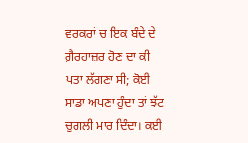ਵਰਕਰਾਂ ਚ ਇਕ ਬੰਦੇ ਦੇ ਗ਼ੈਰਹਾਜ਼ਰ ਹੋਣ ਦਾ ਕੀ ਪਤਾ ਲੱਗਣਾ ਸੀ; ਕੋਈ ਸਾਡਾ ਅਪਣਾ ਹੁੰਦਾ ਤਾਂ ਝੱਟ ਚੁਗਲੀ ਮਾਰ ਦਿੰਦਾ। ਕਈ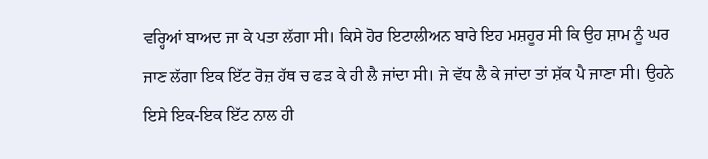ਵਰ੍ਹਿਆਂ ਬਾਅਦ ਜਾ ਕੇ ਪਤਾ ਲੱਗਾ ਸੀ। ਕਿਸੇ ਹੋਰ ਇਟਾਲੀਅਨ ਬਾਰੇ ਇਹ ਮਸ਼ਹੂਰ ਸੀ ਕਿ ਉਹ ਸ਼ਾਮ ਨੂੰ ਘਰ ਜਾਣ ਲੱਗਾ ਇਕ ਇੱਟ ਰੋਜ਼ ਹੱਥ ਚ ਫੜ ਕੇ ਹੀ ਲੈ ਜਾਂਦਾ ਸੀ। ਜੇ ਵੱਧ ਲੈ ਕੇ ਜਾਂਦਾ ਤਾਂ ਸ਼ੱਕ ਪੈ ਜਾਣਾ ਸੀ। ਉਹਨੇ ਇਸੇ ਇਕ-ਇਕ ਇੱਟ ਨਾਲ ਹੀ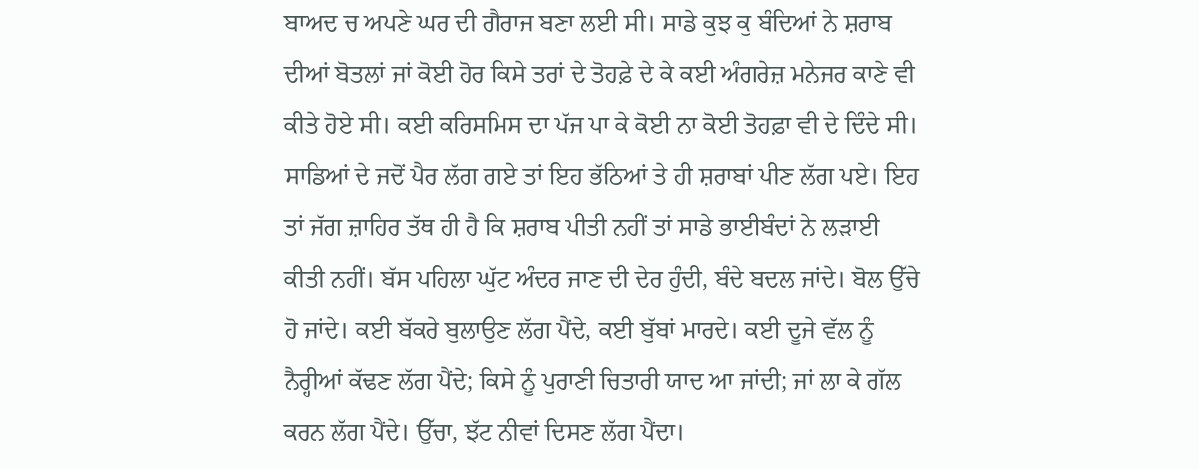ਬਾਅਦ ਚ ਅਪਣੇ ਘਰ ਦੀ ਗੈਰਾਜ ਬਣਾ ਲਈ ਸੀ। ਸਾਡੇ ਕੁਝ ਕੁ ਬੰਦਿਆਂ ਨੇ ਸ਼ਰਾਬ ਦੀਆਂ ਬੋਤਲਾਂ ਜਾਂ ਕੋਈ ਹੋਰ ਕਿਸੇ ਤਰਾਂ ਦੇ ਤੋਹਫ਼ੇ ਦੇ ਕੇ ਕਈ ਅੰਗਰੇਜ਼ ਮਨੇਜਰ ਕਾਣੇ ਵੀ ਕੀਤੇ ਹੋਏ ਸੀ। ਕਈ ਕਰਿਸਮਿਸ ਦਾ ਪੱਜ ਪਾ ਕੇ ਕੋਈ ਨਾ ਕੋਈ ਤੋਹਫ਼ਾ ਵੀ ਦੇ ਦਿੰਦੇ ਸੀ।
ਸਾਡਿਆਂ ਦੇ ਜਦੋਂ ਪੈਰ ਲੱਗ ਗਏ ਤਾਂ ਇਹ ਭੱਠਿਆਂ ਤੇ ਹੀ ਸ਼ਰਾਬਾਂ ਪੀਣ ਲੱਗ ਪਏ। ਇਹ ਤਾਂ ਜੱਗ ਜ਼ਾਹਿਰ ਤੱਥ ਹੀ ਹੈ ਕਿ ਸ਼ਰਾਬ ਪੀਤੀ ਨਹੀਂ ਤਾਂ ਸਾਡੇ ਭਾਈਬੰਦਾਂ ਨੇ ਲੜਾਈ ਕੀਤੀ ਨਹੀਂ। ਬੱਸ ਪਹਿਲਾ ਘੁੱਟ ਅੰਦਰ ਜਾਣ ਦੀ ਦੇਰ ਹੁੰਦੀ, ਬੰਦੇ ਬਦਲ ਜਾਂਦੇ। ਬੋਲ ਉੱਚੇ ਹੋ ਜਾਂਦੇ। ਕਈ ਬੱਕਰੇ ਬੁਲਾਉਣ ਲੱਗ ਪੈਂਦੇ, ਕਈ ਬੁੱਬਾਂ ਮਾਰਦੇ। ਕਈ ਦੂਜੇ ਵੱਲ ਨੂੰ ਨੈਰ੍ਹੀਆਂ ਕੱਢਣ ਲੱਗ ਪੈਂਦੇ; ਕਿਸੇ ਨੂੰ ਪੁਰਾਣੀ ਚਿਤਾਰੀ ਯਾਦ ਆ ਜਾਂਦੀ; ਜਾਂ ਲਾ ਕੇ ਗੱਲ ਕਰਨ ਲੱਗ ਪੈਂਦੇ। ਉੱਚਾ, ਝੱਟ ਨੀਵਾਂ ਦਿਸਣ ਲੱਗ ਪੈਂਦਾ।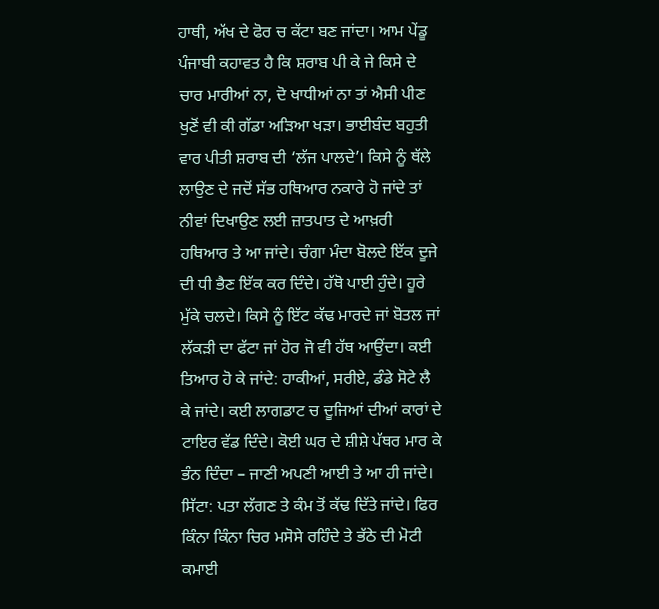ਹਾਥੀ, ਅੱਖ ਦੇ ਫੋਰ ਚ ਕੱਟਾ ਬਣ ਜਾਂਦਾ। ਆਮ ਪੇਂਡੂ ਪੰਜਾਬੀ ਕਹਾਵਤ ਹੈ ਕਿ ਸ਼ਰਾਬ ਪੀ ਕੇ ਜੇ ਕਿਸੇ ਦੇ ਚਾਰ ਮਾਰੀਆਂ ਨਾ, ਦੋ ਖਾਧੀਆਂ ਨਾ ਤਾਂ ਐਸੀ ਪੀਣ ਖੁਣੋਂ ਵੀ ਕੀ ਗੱਡਾ ਅੜਿਆ ਖੜਾ। ਭਾਈਬੰਦ ਬਹੁਤੀ ਵਾਰ ਪੀਤੀ ਸ਼ਰਾਬ ਦੀ ‘ਲੱਜ ਪਾਲਦੇ’। ਕਿਸੇ ਨੂੰ ਥੱਲੇ ਲਾਉਣ ਦੇ ਜਦੋਂ ਸੱਭ ਹਥਿਆਰ ਨਕਾਰੇ ਹੋ ਜਾਂਦੇ ਤਾਂ ਨੀਵਾਂ ਦਿਖਾਉਣ ਲਈ ਜ਼ਾਤਪਾਤ ਦੇ ਆਖ਼ਰੀ ਹਥਿਆਰ ਤੇ ਆ ਜਾਂਦੇ। ਚੰਗਾ ਮੰਦਾ ਬੋਲਦੇ ਇੱਕ ਦੂਜੇ ਦੀ ਧੀ ਭੈਣ ਇੱਕ ਕਰ ਦਿੰਦੇ। ਹੱਥੋ ਪਾਈ ਹੁੰਦੇ। ਹੂਰੇ ਮੁੱਕੇ ਚਲਦੇ। ਕਿਸੇ ਨੂੰ ਇੱਟ ਕੱਢ ਮਾਰਦੇ ਜਾਂ ਬੋਤਲ ਜਾਂ ਲੱਕੜੀ ਦਾ ਫੱਟਾ ਜਾਂ ਹੋਰ ਜੋ ਵੀ ਹੱਥ ਆਉਂਦਾ। ਕਈ ਤਿਆਰ ਹੋ ਕੇ ਜਾਂਦੇ: ਹਾਕੀਆਂ, ਸਰੀਏ, ਡੰਡੇ ਸੋਟੇ ਲੈ ਕੇ ਜਾਂਦੇ। ਕਈ ਲਾਗਡਾਟ ਚ ਦੂਜਿਆਂ ਦੀਆਂ ਕਾਰਾਂ ਦੇ ਟਾਇਰ ਵੱਡ ਦਿੰਦੇ। ਕੋਈ ਘਰ ਦੇ ਸ਼ੀਸ਼ੇ ਪੱਥਰ ਮਾਰ ਕੇ ਭੰਨ ਦਿੰਦਾ – ਜਾਣੀ ਅਪਣੀ ਆਈ ਤੇ ਆ ਹੀ ਜਾਂਦੇ। ਸਿੱਟਾ: ਪਤਾ ਲੱਗਣ ਤੇ ਕੰਮ ਤੋਂ ਕੱਢ ਦਿੱਤੇ ਜਾਂਦੇ। ਫਿਰ ਕਿੰਨਾ ਕਿੰਨਾ ਚਿਰ ਮਸੋਸੇ ਰਹਿੰਦੇ ਤੇ ਭੱਠੇ ਦੀ ਮੋਟੀ ਕਮਾਈ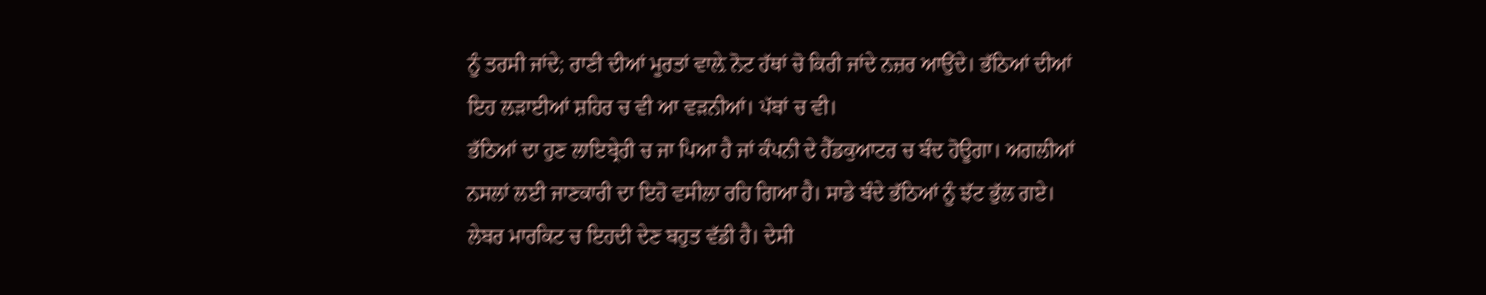ਨੂੰ ਤਰਸੀ ਜਾਂਦੇ; ਰਾਣੀ ਦੀਆਂ ਮੂਰਤਾਂ ਵਾਲ਼ੇ ਨੋਟ ਹੱਥਾਂ ਚੋ ਕਿਰੀ ਜਾਂਦੇ ਨਜ਼ਰ ਆਉਂਦੇ। ਭੱਠਿਆਂ ਦੀਆਂ ਇਹ ਲੜਾਈਆਂ ਸ਼ਹਿਰ ਚ ਵੀ ਆ ਵੜਨੀਆਂ। ਪੱਬਾਂ ਚ ਵੀ।
ਭੱਠਿਆਂ ਦਾ ਹੁਣ ਲਾਇਬ੍ਰੇਰੀ ਚ ਜਾ ਪਿਆ ਹੈ ਜਾਂ ਕੰਪਨੀ ਦੇ ਹੈੱਡਕੁਆਟਰ ਚ ਬੰਦ ਹੋਊਗਾ। ਅਗਲੀਆਂ ਨਸਲਾਂ ਲਈ ਜਾਣਕਾਰੀ ਦਾ ਇਹੋ ਵਸੀਲਾ ਰਹਿ ਗਿਆ ਹੈ। ਸਾਡੇ ਬੰਦੇ ਭੱਠਿਆਂ ਨੂੰ ਝੱਟ ਭੁੱਲ ਗਏ। ਲੇਬਰ ਮਾਰਕਿਟ ਚ ਇਹਦੀ ਦੇਣ ਬਹੁਤ ਵੱਡੀ ਹੈ। ਦੇਸੀ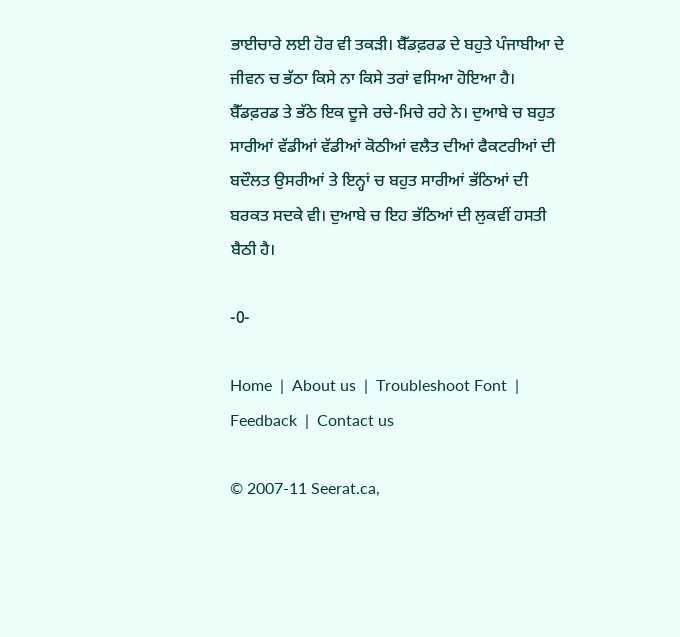ਭਾਈਚਾਰੇ ਲਈ ਹੋਰ ਵੀ ਤਕੜੀ। ਬੈੱਡਫ਼ਰਡ ਦੇ ਬਹੁਤੇ ਪੰਜਾਬੀਆ ਦੇ ਜੀਵਨ ਚ ਭੱਠਾ ਕਿਸੇ ਨਾ ਕਿਸੇ ਤਰਾਂ ਵਸਿਆ ਹੋਇਆ ਹੈ। ਬੈੱਡਫ਼ਰਡ ਤੇ ਭੱਠੇ ਇਕ ਦੂਜੇ ਰਚੇ-ਮਿਚੇ ਰਹੇ ਨੇ। ਦੁਆਬੇ ਚ ਬਹੁਤ ਸਾਰੀਆਂ ਵੱਡੀਆਂ ਵੱਡੀਆਂ ਕੋਠੀਆਂ ਵਲੈਤ ਦੀਆਂ ਫੈਕਟਰੀਆਂ ਦੀ ਬਦੌਲਤ ਉਸਰੀਆਂ ਤੇ ਇਨ੍ਹਾਂ ਚ ਬਹੁਤ ਸਾਰੀਆਂ ਭੱਠਿਆਂ ਦੀ ਬਰਕਤ ਸਦਕੇ ਵੀ। ਦੁਆਬੇ ਚ ਇਹ ਭੱਠਿਆਂ ਦੀ ਲੁਕਵੀਂ ਹਸਤੀ ਬੈਠੀ ਹੈ।

-0-

Home  |  About us  |  Troubleshoot Font  |  Feedback  |  Contact us

© 2007-11 Seerat.ca,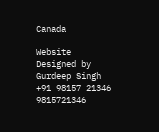Canada

Website Designed by Gurdeep Singh +91 98157 21346 9815721346